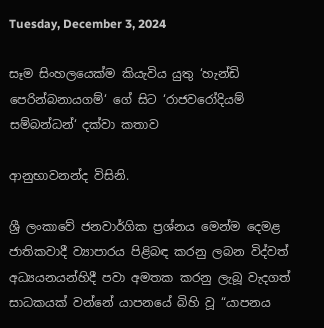Tuesday, December 3, 2024

සෑම සිංහලයෙක්ම කියැවිය යුතු ‘හැන්ඩි පෙරින්බනායගම්‘ ගේ සිට ‘රාජවරෝදියම් සම්බන්ධන්‘ දක්වා කතාව

ආනුභාවනන්ද විසිනි.

ශ්‍රී ලංකාවේ ජනවාර්ගික ප්‍රශ්නය මෙන්ම දෙමළ ජාතිකවාදී ව්‍යාපාරය පිළිබඳ කරනු ලබන විද්වත් අධ්‍යයනයන්හිදී පවා අමතක කරනු ලැබූ වැදගත් සාධකයක් වන්නේ යාපනයේ බිහි වූ “යාපනය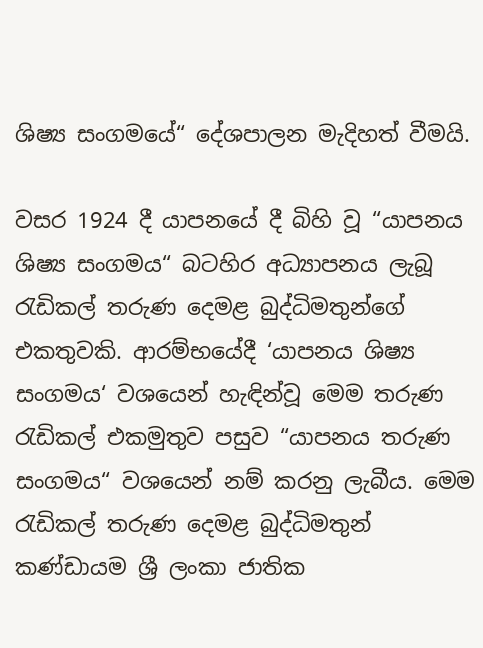ශිෂ්‍ය සංගමයේ“ දේශපාලන මැදිහත් වීමයි.

වසර 1924 දී යාපනයේ දී බිහි වූ “යාපනය ශිෂ්‍ය සංගමය“ බටහිර අධ්‍යාපනය ලැබූ රැඩිකල් තරුණ දෙමළ බුද්ධිමතුන්ගේ එකතුවකි. ආරම්භයේදී ‘යාපනය ශිෂ්‍ය සංගමය‘ වශයෙන් හැඳින්වූ මෙම තරුණ රැඩිකල් එකමුතුව පසුව “යාපනය තරුණ සංගමය“ වශයෙන් නම් කරනු ලැබීය. මෙම රැඩිකල් තරුණ දෙමළ බුද්ධිමතුන් කණ්ඩායම ශ්‍රී ලංකා ජාතික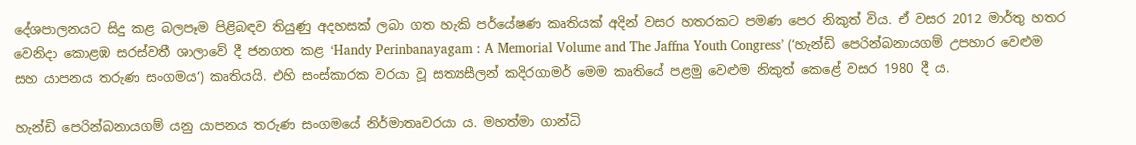දේශපාලනයට සිදු කළ බලපෑම පිළිබඳව තියුණු අදහසක් ලබා ගත හැකි පර්යේෂණ කෘතියක් අදින් වසර හතරකට පමණ පෙර නිකුත් විය. ඒ වසර 2012 මාර්තු හතර වෙනිදා කොළඹ සරස්වතී ශාලාවේ දී ජනගත කළ ‘Handy Perinbanayagam : A Memorial Volume and The Jaffna Youth Congress’ (‘හැන්ඩි පෙරින්බනායගම් උපහාර වෙළුම සහ යාපනය තරුණ සංගමය‘) කෘතියයි. එහි සංස්කාරක වරයා වූ සත්‍යසීලන් කදිරගාමර් මෙම කෘතියේ පළමු වෙළුම නිකුත් කෙළේ වසර 1980 දී ය.

හැන්ඩි පෙරින්බනායගම් යනු යාපනය තරුණ සංගමයේ නිර්මාතෘවරයා ය. මහත්මා ගාන්ධි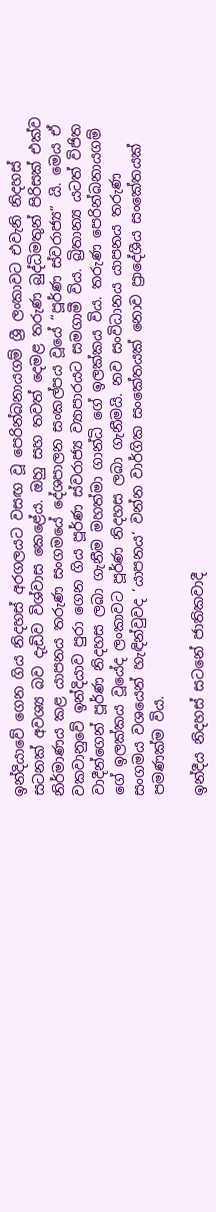ඉන්දියාවේ ගෙන ගිය නිදහස් අරගලයට වසඟ වූ පෙරින්බනායගම් ශ්‍රී ලංකාවට එවැනි නිදහස් සටනක් අවශ්‍ය බව දැඩිව විශ්වාස කෙළේය. ඔහු සහ තවත් දෙමළ තරුණ බුද්ධිමතුන් පිරිසක් එක්ව නිර්මාණය කළ යාපනය තරුණ සංගමයේ දේශපාලන සංකල්පය වූයේ “පූර්ණ ස්වරාජ්‍ය“ යි. මෙය ඒ වකවානුවේ ඉන්දියාව පුරා ගෙන ගිය පූර්ණ ස්වරාජ්‍ය ව්‍යාපාරයට සමගාමී විය. බ්‍රිතාන්‍ය යටත් විජිත වාදීන්ගෙන් පූර්ණ නිදහස ලබා ගැනීම මහත්මා ගාන්ධි ගේ ඉලක්කය විය. තරුණ පෙරින්බනායගම් ගේ ඉලක්කය වූයේද ලංකාවට පූර්ණ නිදහස ලබා ගැනීමයි. නව සංවිධානය යාපනය තරුණ සංගමය වශයෙන් හැඳින්වුවද ‘යාපනය‘ වන්න වාර්ගික සංකේතයක් නොව ප්‍රාදේශීය සංකේතයක් පමණක්ම විය.

ඉන්දීය නිදහස් සටනේ ජාතිකවාදී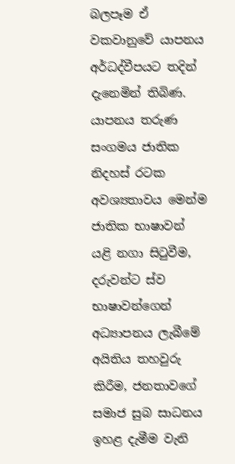බලපෑම ඒ වකවානුවේ යාපනය අර්ධද්වීපයට තදින් දැනෙමින් තිබිණ. යාපනය තරුණ සංගමය ජාතික නිදහස් රටක අවශ්‍යතාවය මෙන්ම ජාතික භාෂාවන් යළි නගා සිටුවීම, දරුවන්ට ස්ව භාෂාවන්ගෙන් අධ්‍යාපනය ලැබීමේ අයිතිය තහවුරු කිරීම, ජනතාවගේ සමාජ සුබ සාධනය ඉහළ දැමීම වැනි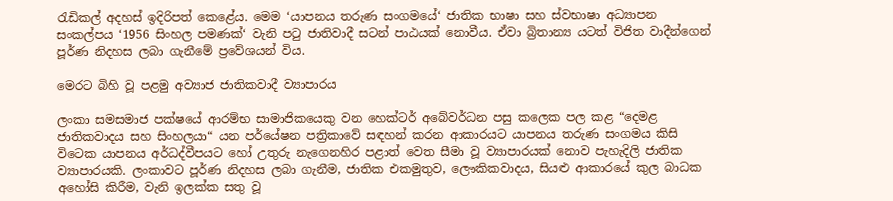රැඩිකල් අදහස් ඉදිරිපත් කෙළේය. මෙම ‘යාපනය තරුණ සංගමයේ‘ ජාතික භාෂා සහ ස්වභාෂා අධ්‍යාපන සංකල්පය ‘1956 සිංහල පමණක්‘ වැනි පටු ජාතිවාදී සටන් පාඨයක් නොවීය. ඒවා බ්‍රිතාන්‍ය යටත් විජිත වාදීන්ගෙන් පූර්ණ නිදහස ලබා ගැනීමේ ප්‍රවේශයන් විය.

මෙරට බිහි වූ පළමු අව්‍යාජ ජාතිකවාදී ව්‍යාපාරය

ලංකා සමසමාජ පක්ෂයේ ආරම්භ සාමාජිකයෙකු වන හෙක්ටර් අබේවර්ධන පසු කලෙක පල කළ “දෙමළ ජාතිකවාදය සහ සිංහලයා“ යන පර්යේෂන පත්‍රිකාවේ සඳහන් කරන ආකාරයට යාපනය තරුණ සංගමය කිසි විටෙක යාපනය අර්ධද්වීපයට හෝ උතුරු නැගෙනහිර පළාත් වෙත සීමා වූ ව්‍යාපාරයක් නොව පැහැදිලි ජාතික ව්‍යාපාරයකි. ලංකාවට පූර්ණ නිදහස ලබා ගැනීම, ජාතික එකමුතුව, ලෞකිකවාදය, සියළු ආකාරයේ කුල බාධක අහෝසි කිරීම, වැනි ඉලක්ක සතු වූ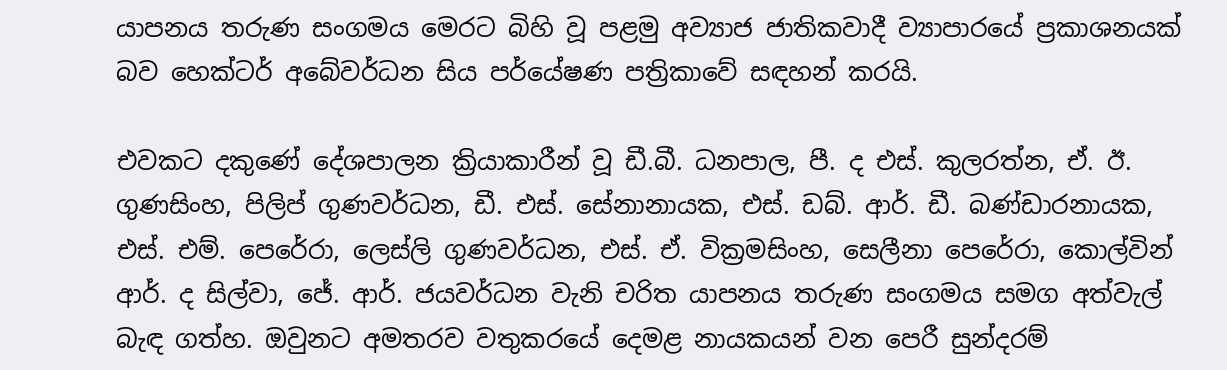යාපනය තරුණ සංගමය මෙරට බිහි වූ පළමු අව්‍යාජ ජාතිකවාදී ව්‍යාපාරයේ ප්‍රකාශනයක් බව හෙක්ටර් අබේවර්ධන සිය පර්යේෂණ පත්‍රිකාවේ සඳහන් කරයි.

එවකට දකුණේ දේශපාලන ක්‍රියාකාරීන් වූ ඩී.බී. ධනපාල, පී. ද එස්. කුලරත්න, ඒ. ඊ. ගුණසිංහ, පිලිප් ගුණවර්ධන, ඩී. එස්. සේනානායක, එස්. ඩබ්. ආර්. ඩී. බණ්ඩාරනායක, එස්. එම්. පෙරේරා, ලෙස්ලි ගුණවර්ධන, එස්. ඒ. වික්‍රමසිංහ, සෙලීනා පෙරේරා, කොල්වින් ආර්. ද සිල්වා, ජේ. ආර්. ජයවර්ධන වැනි චරිත යාපනය තරුණ සංගමය සමග අත්වැල් බැඳ ගත්හ. ඔවුනට අමතරව වතුකරයේ දෙමළ නායකයන් වන පෙරී සුන්දරම්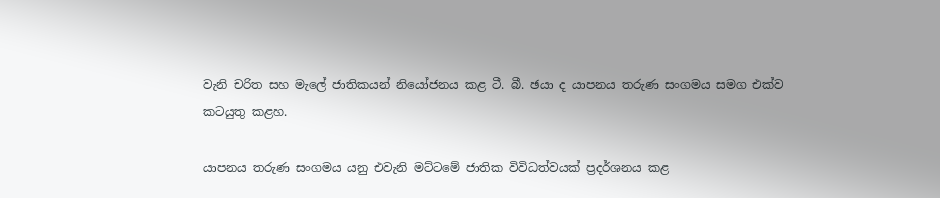වැනි චරිත සහ මැලේ ජාතිකයන් නියෝජනය කළ ටී. බී. ඡයා ද යාපනය තරුණ සංගමය සමග එක්ව කටයුතු කළහ.

යාපනය තරුණ සංගමය යනු එවැනි මට්ටමේ ජාතික විවිධත්වයක් ප්‍රදර්ශනය කළ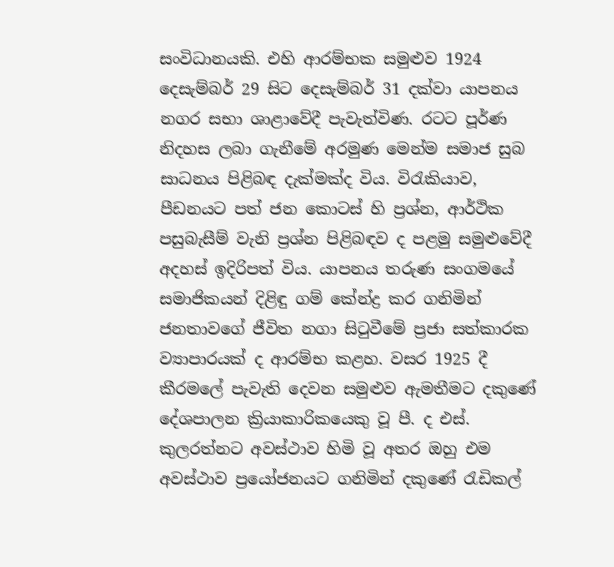සංවිධානයකි. එහි ආරම්භක සමුළුව 1924 දෙසැම්බර් 29 සිට දෙසැම්බර් 31 දක්වා යාපනය නගර සභා ශාළාවේදී පැවැත්විණ. රටට පූර්ණ නිදහස ලබා ගැනීමේ අරමුණ මෙන්ම සමාජ සුබ සාධනය පිළිබඳ දැක්මක්ද විය. විරැකියාව, පීඩනයට පත් ජන කොටස් හි ප්‍රශ්න, ආර්ථික පසුබැසීම් වැනි ප්‍රශ්න පිළිබඳව ද පළමු සමුළුවේදී අදහස් ඉදිරිපත් විය. යාපනය තරුණ සංගමයේ සමාජිකයන් දිළිඳු ගම් කේන්ද්‍ර කර ගනිමින් ජනතාවගේ ජීවිත නගා සිටුවීමේ ප්‍රජා සත්කාරක ව්‍යාපාරයක් ද ආරම්භ කළහ. වසර 1925 දී කීරමලේ පැවැති දෙවන සමුළුව ඇමතීමට දකුණේ දේශපාලන ක්‍රියාකාරිකයෙකු වූ පී. ද එස්. කුලරත්නට අවස්ථාව හිමි වූ අතර ඔහු එම අවස්ථාව ප්‍රයෝජනයට ගනිමින් දකුණේ රැඩිකල්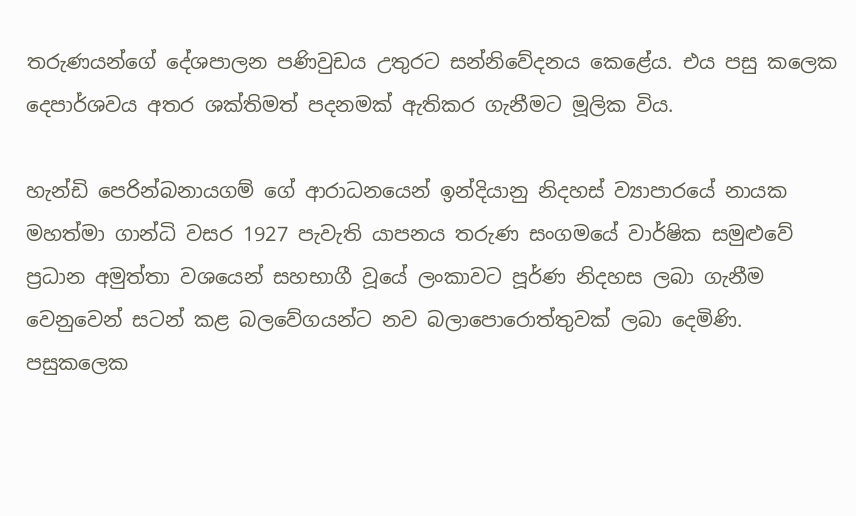තරුණයන්ගේ දේශපාලන පණිවුඩය උතුරට සන්නිවේදනය කෙළේය. එය පසු කලෙක දෙපාර්ශවය අතර ශක්තිමත් පදනමක් ඇතිකර ගැනීමට මූලික විය.

හැන්ඩි පෙරින්බනායගම් ගේ ආරාධනයෙන් ඉන්දියානු නිදහස් ව්‍යාපාරයේ නායක මහත්මා ගාන්ධි වසර 1927 පැවැති යාපනය තරුණ සංගමයේ වාර්ෂික සමුළුවේ ප්‍රධාන අමුත්තා වශයෙන් සහභාගී වූයේ ලංකාවට පූර්ණ නිදහස ලබා ගැනීම වෙනුවෙන් සටන් කළ බලවේගයන්ට නව බලාපොරොත්තුවක් ලබා දෙමිණි. පසුකලෙක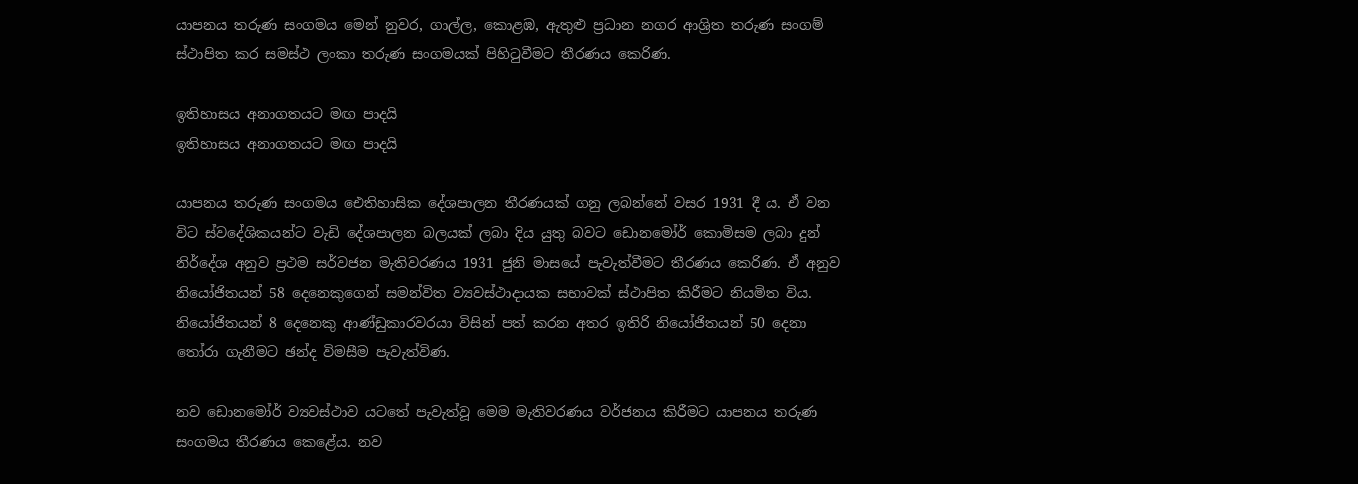යාපනය තරුණ සංගමය මෙන් නුවර, ගාල්ල, කොළඹ, ඇතුළු ප්‍රධාන නගර ආශ්‍රිත තරුණ සංගම් ස්ථාපිත කර සමස්ථ ලංකා තරුණ සංගමයක් පිහිටුවීමට තීරණය කෙරිණ.

ඉතිහාසය අනාගතයට මඟ පාදයි
ඉතිහාසය අනාගතයට මඟ පාදයි

යාපනය තරුණ සංගමය ඓතිහාසික දේශපාලන තීරණයක් ගනු ලබන්නේ වසර 1931 දී ය. ඒ වන විට ස්වදේශිකයන්ට වැඩි දේශපාලන බලයක් ලබා දිය යුතු බවට ඩොනමෝර් කොමිසම ලබා දුන් නිර්දේශ අනුව ප්‍රථම සර්වජන මැතිවරණය 1931 ජුනි මාසයේ පැවැත්වීමට තීරණය කෙරිණ. ඒ අනුව නියෝජිතයන් 58 දෙනෙකුගෙන් සමන්විත ව්‍යවස්ථාදායක සභාවක් ස්ථාපිත කිරීමට නියමිත විය. නියෝජිතයන් 8 දෙනෙකු ආණ්ඩුකාරවරයා විසින් පත් කරන අතර ඉතිරි නියෝජිතයන් 50 දෙනා තෝරා ගැනීමට ඡන්ද විමසීම පැවැත්විණ.

නව ඩොනමෝර් ව්‍යවස්ථාව යටතේ පැවැත්වූ මෙම මැතිවරණය වර්ජනය කිරීමට යාපනය තරුණ සංගමය තීරණය කෙළේය. නව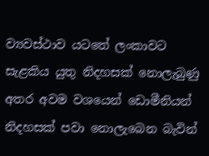ව්‍යවස්ථාව යටතේ ලංකාවට සැළකිය යුතු නිදහසක් නොලැබුණු අතර අවම වශයෙන් ඩොමීනියන් නිදහසක් පවා නොලැබෙන බැවින්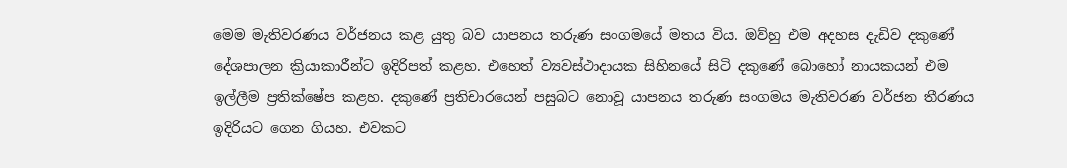මෙම මැතිවරණය වර්ජනය කළ යුතු බව යාපනය තරුණ සංගමයේ මතය විය. ඔව්හු එම අදහස දැඩිව දකුණේ දේශපාලන ක්‍රියාකාරීන්ට ඉදිරිපත් කළහ. එහෙත් ව්‍යවස්ථාදායක සිහිනයේ සිටි දකුණේ බොහෝ නායකයන් එම ඉල්ලීම ප්‍රතික්ෂේප කළහ. දකුණේ ප්‍රතිචාරයෙන් පසුබට නොවූ යාපනය තරුණ සංගමය මැතිවරණ වර්ජන තීරණය ඉදිරියට ගෙන ගියහ. එවකට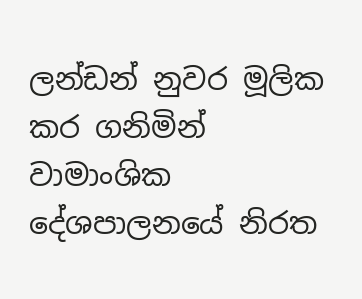ලන්ඩන් නුවර මූලික කර ගනිමින් වාමාංශික දේශපාලනයේ නිරත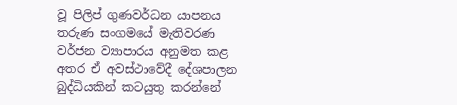වූ පිලිප් ගුණවර්ධන යාපනය තරුණ සංගමයේ මැතිවරණ වර්ජන ව්‍යාපාරය අනුමත කළ අතර ඒ අවස්ථාවේදී දේශපාලන බුද්ධියකින් කටයුතු කරන්නේ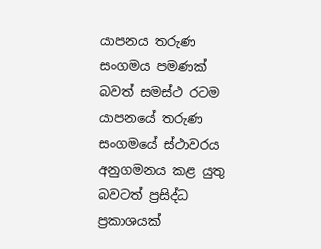යාපනය තරුණ සංගමය පමණක් බවත් සමස්ථ රටම යාපනයේ තරුණ සංගමයේ ස්ථාවරය අනුගමනය කළ යුතු බවටත් ප්‍රසිද්ධ ප්‍රකාශයක්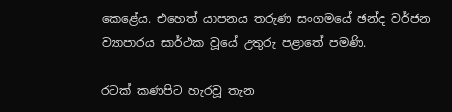කෙළේය. එහෙත් යාපනය තරුණ සංගමයේ ඡන්ද වර්ජන ව්‍යාපාරය සාර්ථක වූයේ උතුරු පළාතේ පමණි.

රටක් කණපිට හැරවූ තැන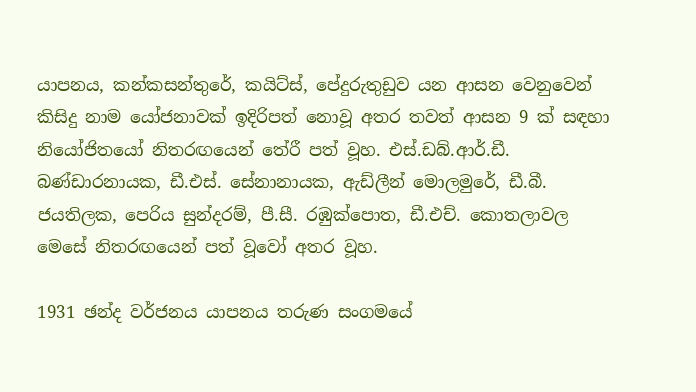යාපනය, කන්කසන්තුරේ, කයිට්ස්, පේදුරුතුඩුව යන ආසන වෙනුවෙන් කිසිදු නාම යෝජනාවක් ඉදිරිපත් නොවූ අතර තවත් ආසන 9 ක් සඳහා නියෝජිතයෝ නිතරඟයෙන් තේරී පත් වූහ. එස්.ඩබ්.ආර්.ඩී. බණ්ඩාරනායක, ඩී.එස්. සේනානායක, ඇඩ්ලීන් මොලමුරේ, ඩී.බී. ජයතිලක, පෙරිය සුන්දරම්, පී.සී. රඹුක්පොත, ඩී.එච්. කොතලාවල මෙසේ නිතරඟයෙන් පත් වූවෝ අතර වූහ.

1931 ඡන්ද වර්ජනය යාපනය තරුණ සංගමයේ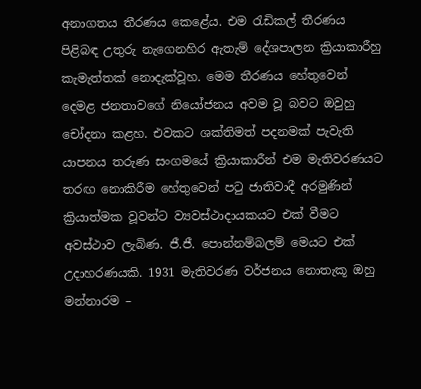අනාගතය තීරණය කෙළේය. එම රැඩිකල් තීරණය පිළිබඳ උතුරු නැගෙනහිර ඇතැම් දේශපාලන ක්‍රියාකාරීහු කැමැත්තක් නොදැක්වූහ. මෙම තීරණය හේතුවෙන් දෙමළ ජනතාවගේ නියෝජනය අවම වූ බවට ඔවුහු චෝදනා කළහ. එවකට ශක්තිමත් පදනමක් පැවැති යාපනය තරුණ සංගමයේ ක්‍රියාකාරීන් එම මැතිවරණයට තරඟ නොකිරීම හේතුවෙන් පටු ජාතිවාදී අරමුණින් ක්‍රියාත්මක වූවන්ට ව්‍යවස්ථාදායකයට එක් වීමට අවස්ථාව ලැබිණ. ජී.ජී. පොන්නම්බලම් මෙයට එක් උදාහරණයකි. 1931 මැතිවරණ වර්ජනය නොතැකූ ඔහු මන්නාරම –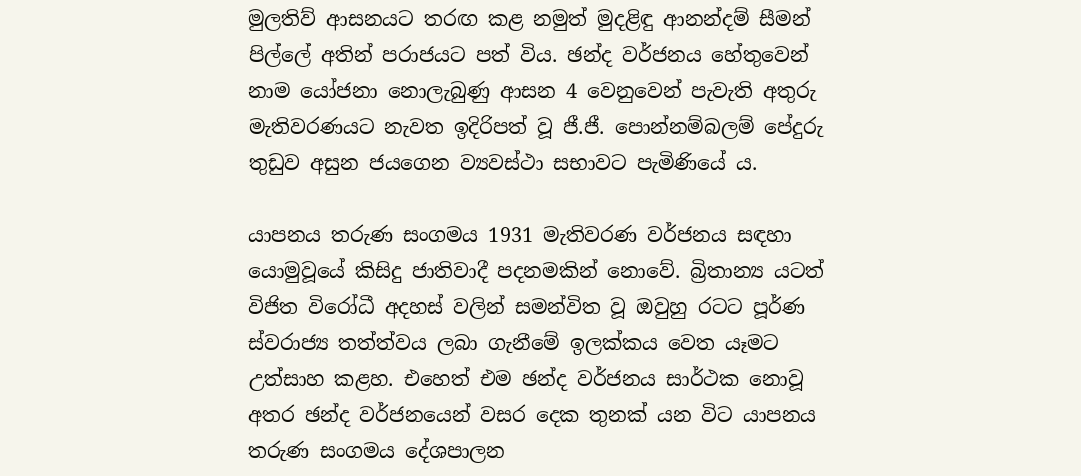මුලතිව් ආසනයට තරඟ කළ නමුත් මුදළිඳු ආනන්දම් සීමන් පිල්ලේ අතින් පරාජයට පත් විය. ඡන්ද වර්ජනය හේතුවෙන් නාම යෝජනා නොලැබුණු ආසන 4 වෙනුවෙන් පැවැති අතුරු මැතිවරණයට නැවත ඉදිරිපත් වූ ජී.ජී. පොන්නම්බලම් පේදුරු තුඩුව අසුන ජයගෙන ව්‍යවස්ථා සභාවට පැමිණියේ ය.

යාපනය තරුණ සංගමය 1931 මැතිවරණ වර්ජනය සඳහා යොමුවූයේ කිසිදු ජාතිවාදී පදනමකින් නොවේ. බ්‍රිතාන්‍ය යටත් විජිත විරෝධී අදහස් වලින් සමන්විත වූ ඔවුහු රටට පූර්ණ ස්වරාජ්‍ය තත්ත්වය ලබා ගැනීමේ ඉලක්කය වෙත යෑමට උත්සාහ කළහ. එහෙත් එම ඡන්ද වර්ජනය සාර්ථක නොවූ අතර ඡන්ද වර්ජනයෙන් වසර දෙක තුනක් යන විට යාපනය තරුණ සංගමය දේශපාලන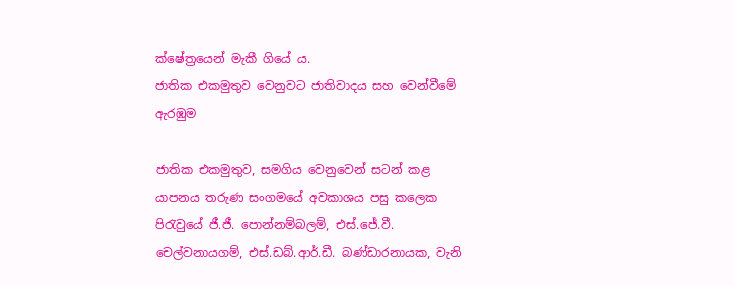ක්ෂේත්‍රයෙන් මැකී ගියේ ය.
ජාතික එකමුතුව වෙනුවට ජාතිවාදය සහ වෙන්වීමේ ඇරඹුම

ජාතික එකමුතුව, සමගිය වෙනුවෙන් සටන් කළ යාපනය තරුණ සංගමයේ අවකාශය පසු කලෙක පිරැවුයේ ජී.ජී. පොන්නම්බලම්, එස්.ජේ.වී. චෙල්වනායගම්, එස්.ඩබ්.ආර්.ඩී. බණ්ඩාරනායක, වැනි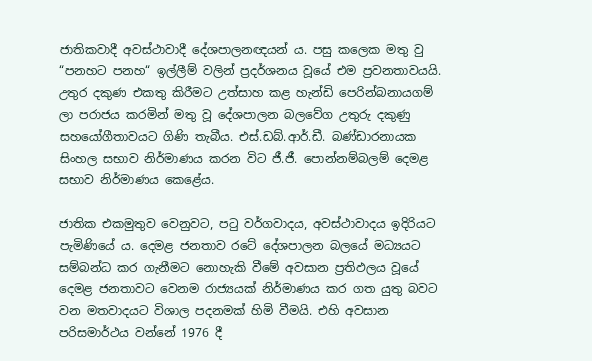ජාතිකවාදී අවස්ථාවාදී දේශපාලනඥයන් ය. පසු කලෙක මතු වු “පනහට පනහ“ ඉල්ලීම් වලින් ප්‍රදර්ශනය වූයේ එම ප්‍රවනතාවයයි. උතුර දකුණ එකතු කිරීමට උත්සාහ කළ හැන්ඩි පෙරින්බනායගම් ලා පරාජය කරමින් මතු වූ දේශපාලන බලවේග උතුරු දකුණු සහයෝගීතාවයට ගිණි තැබීය. එස්.ඩබ්.ආර්.ඩී. බණ්ඩාරනායක සිංහල සභාව නිර්මාණය කරන විට ජී.ජී. පොන්නම්බලම් දෙමළ සභාව නිර්මාණය කෙළේය.

ජාතික එකමුතුව වෙනුවට, පටු වර්ගවාදය, අවස්ථාවාදය ඉදිරියට පැමිණියේ ය. දෙමළ ජනතාව රටේ දේශපාලන බලයේ මධ්‍යයට සම්බන්ධ කර ගැනීමට නොහැකි වීමේ අවසාන ප්‍රතිඵලය වූයේ දෙමළ ජනතාවට වෙනම රාජ්‍යයක් නිර්මාණය කර ගත යුතු බවට වන මතවාදයට විශාල පදනමක් හිමි වීමයි. එහි අවසාන පරිසමාර්ථය වන්නේ 1976 දී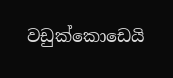වඩුක්කොඩෙයි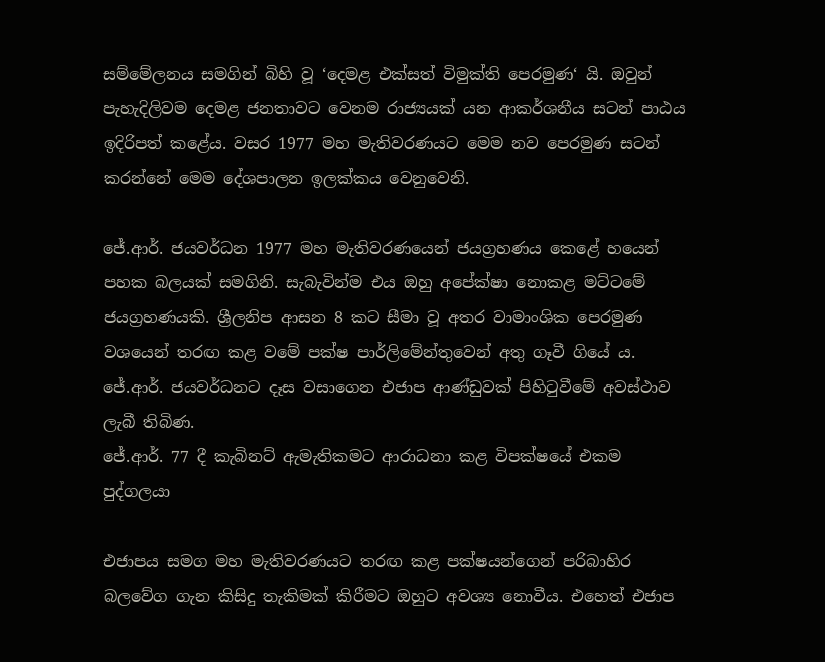සම්මේලනය සමගින් බිහි වූ ‘දෙමළ එක්සත් විමුක්ති පෙරමුණ‘ යි. ඔවුන් පැහැදිලිවම දෙමළ ජනතාවට වෙනම රාජ්‍යයක් යන ආකර්ශනීය සටන් පාඨය ඉදිරිපත් කළේය. වසර 1977 මහ මැතිවරණයට මෙම නව පෙරමුණ සටන් කරන්නේ මෙම දේශපාලන ඉලක්කය වෙනුවෙනි.

ජේ.ආර්. ජයවර්ධන 1977 මහ මැතිවරණයෙන් ජයග්‍රහණය කෙළේ හයෙන් පහක බලයක් සමගිනි. සැබැවින්ම එය ඔහු අපේක්ෂා නොකළ මට්ටමේ ජයග්‍රහණයකි. ශ්‍රීලනිප ආසන 8 කට සීමා වූ අතර වාමාංශික පෙරමුණ වශයෙන් තරඟ කළ වමේ පක්ෂ පාර්ලිමේන්තුවෙන් අතු ගෑවී ගියේ ය. ජේ.ආර්. ජයවර්ධනට දෑස වසාගෙන එජාප ආණ්ඩුවක් පිහිටුවීමේ අවස්ථාව ලැබී තිබිණ.
ජේ.ආර්. 77 දී කැබිනට් ඇමැතිකමට ආරාධනා කළ විපක්ෂයේ එකම පුද්ගලයා

එජාපය සමග මහ මැතිවරණයට තරඟ කළ පක්ෂයන්ගෙන් පරිබාහිර බලවේග ගැන කිසිදු තැකිමක් කිරීමට ඔහුට අවශ්‍ය නොවීය. එහෙත් එජාප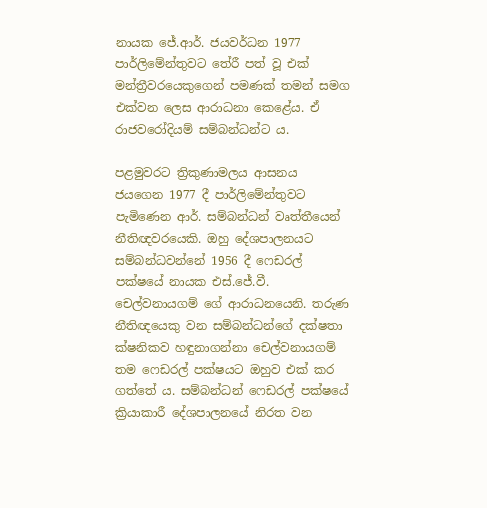නායක ජේ.ආර්. ජයවර්ධන 1977 පාර්ලිමේන්තුවට තේරී පත් වූ එක් මන්ත්‍රීවරයෙකුගෙන් පමණක් තමන් සමග එක්වන ලෙස ආරාධනා කෙළේය. ඒ රාජවරෝදියම් සම්බන්ධන්ට ය.

පළමුවරට ත්‍රිකුණාමලය ආසනය ජයගෙන 1977 දී පාර්ලිමේන්තුවට පැමිණෙන ආර්. සම්බන්ධන් වෘත්තීයෙන් නීතිඥවරයෙකි. ඔහු දේශපාලනයට සම්බන්ධවන්නේ 1956 දී ෆෙඩරල් පක්ෂයේ නායක එස්.ජේ.වී. චෙල්වනායගම් ගේ ආරාධනයෙනි. තරුණ නීතිඥයෙකු වන සම්බන්ධන්ගේ දක්ෂතා ක්ෂනිකව හඳුනාගන්නා චෙල්වනායගම් තම ෆෙඩරල් පක්ෂයට ඔහුව එක් කර ගත්තේ ය. සම්බන්ධන් ෆෙඩරල් පක්ෂයේ ක්‍රියාකාරී දේශපාලනයේ නිරත වන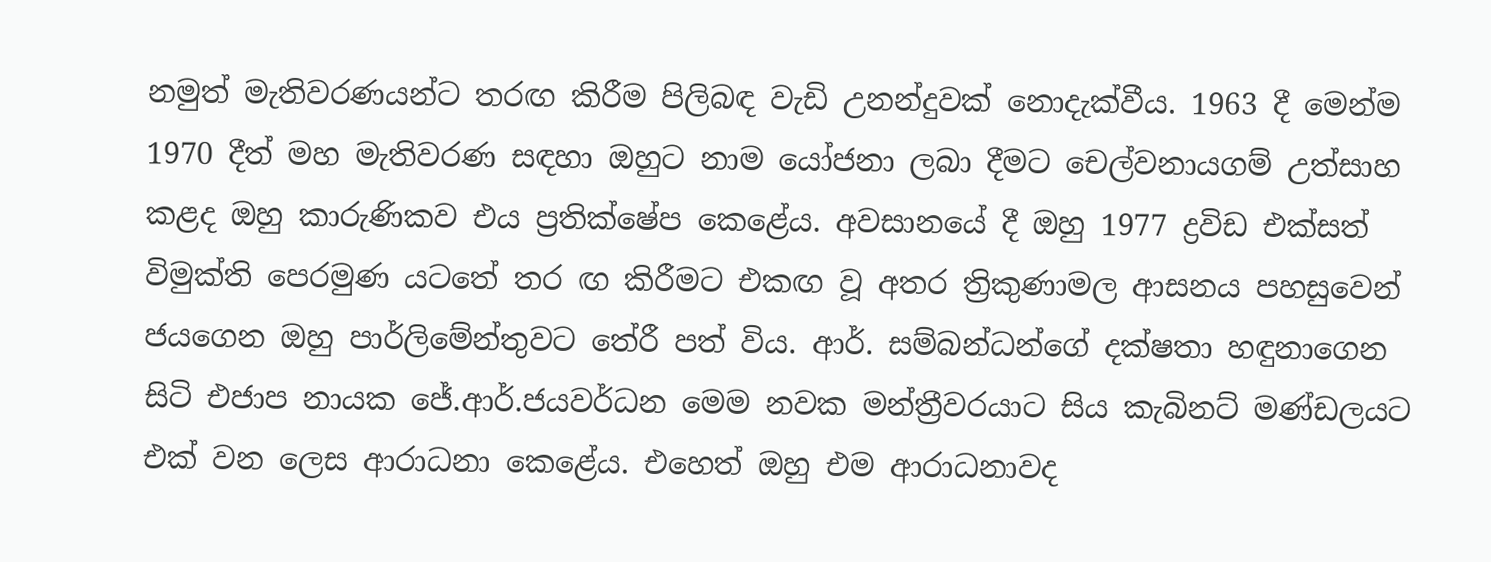නමුත් මැතිවරණයන්ට තරඟ කිරීම පිලිබඳ වැඩි උනන්දුවක් නොදැක්වීය. 1963 දී මෙන්ම 1970 දීත් මහ මැතිවරණ සඳහා ඔහුට නාම යෝජනා ලබා දීමට චෙල්වනායගම් උත්සාහ කළද ඔහු කාරුණිකව එය ප්‍රතික්ෂේප කෙළේය. අවසානයේ දී ඔහු 1977 ද්‍රවිඩ එක්සත් විමුක්ති පෙරමුණ යටතේ තර ඟ කිරීමට එකඟ වූ අතර ත්‍රිකුණාමල ආසනය පහසුවෙන් ජයගෙන ඔහු පාර්ලිමේන්තුවට තේරී පත් විය. ආර්. සම්බන්ධන්ගේ දක්ෂතා හඳුනාගෙන සිටි එජාප නායක ජේ.ආර්.ජයවර්ධන මෙම නවක මන්ත්‍රීවරයාට සිය කැබිනට් මණ්ඩලයට එක් වන ලෙස ආරාධනා කෙළේය. එහෙත් ඔහු එම ආරාධනාවද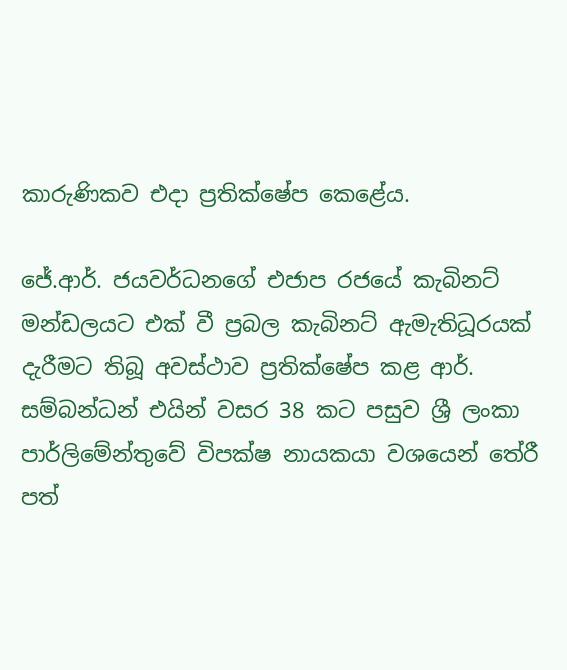කාරුණිකව එදා ප්‍රතික්ෂේප කෙළේය.

ජේ.ආර්. ජයවර්ධනගේ එජාප රජයේ කැබිනට් මන්ඩලයට එක් වී ප්‍රබල කැබිනට් ඇමැතිධූරයක් දැරීමට තිබූ අවස්ථාව ප්‍රතික්ෂේප කළ ආර්. සම්බන්ධන් එයින් වසර 38 කට පසුව ශ්‍රී ලංකා පාර්ලිමේන්තුවේ විපක්ෂ නායකයා වශයෙන් තේරී පත්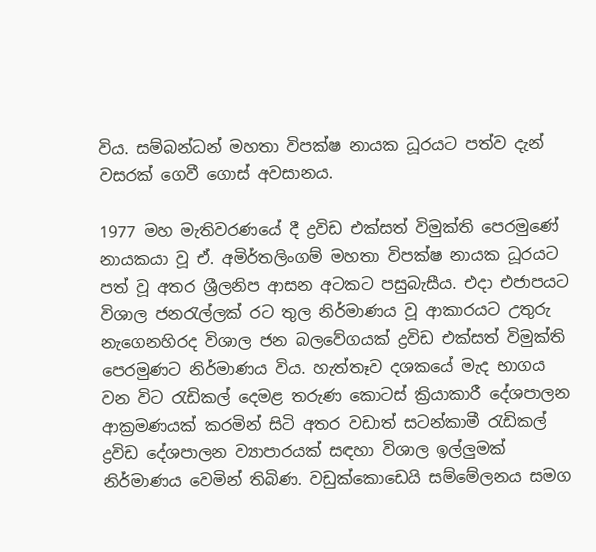විය. සම්බන්ධන් මහතා විපක්ෂ නායක ධූරයට පත්ව දැන් වසරක් ගෙවී ගොස් අවසානය.

1977 මහ මැතිවරණයේ දී ද්‍රවිඩ එක්සත් විමුක්ති පෙරමුණේ නායකයා වූ ඒ. අමිර්තලිංගම් මහතා විපක්ෂ නායක ධූරයට පත් වූ අතර ශ්‍රීලනිප ආසන අටකට පසුබැසීය. එදා එජාපයට විශාල ජනරැල්ලක් රට තුල නිර්මාණය වූ ආකාරයට උතුරු නැගෙනහිරද විශාල ජන බලවේගයක් ද්‍රවිඩ එක්සත් විමුක්ති පෙරමුණට නිර්මාණය විය. හැත්තෑව දශකයේ මැද භාගය වන විට රැඩිකල් දෙමළ තරුණ කොටස් ක්‍රියාකාරී දේශපාලන ආක්‍රමණයක් කරමින් සිටි අතර වඩාත් සටන්කාමී රැඩිකල් ද්‍රවිඩ දේශපාලන ව්‍යාපාරයක් සඳහා විශාල ඉල්ලුමක් නිර්මාණය වෙමින් තිබිණ. වඩුක්කොඩෙයි සම්මේලනය සමග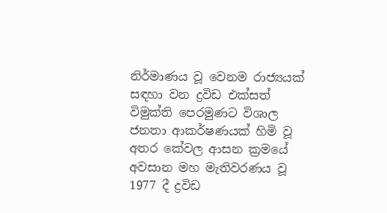නිර්මාණය වූ වෙනම රාජ්‍යයක් සඳහා වන ද්‍රවිඩ එක්සත් විමුක්ති පෙරමුණට විශාල ජනතා ආකර්ෂණයක් හිමි වූ අතර කේවල ආසන ක්‍රමයේ අවසාන මහ මැතිවරණය වූ 1977 දී ද්‍රවිඩ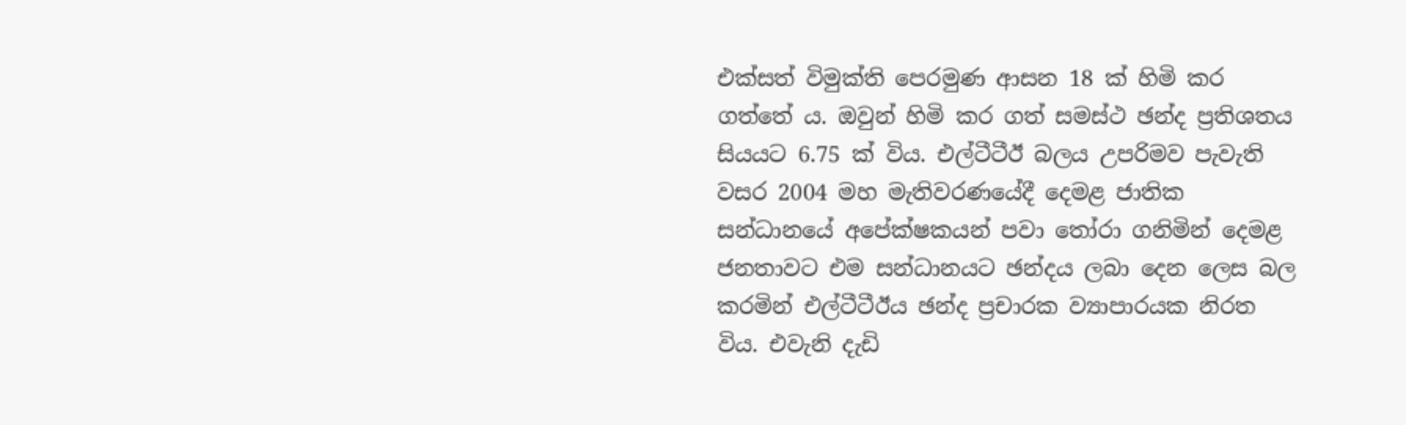එක්සත් විමුක්ති පෙරමුණ ආසන 18 ක් හිමි කර ගත්තේ ය. ඔවුන් හිමි කර ගත් සමස්ථ ඡන්ද ප්‍රතිශතය සියයට 6.75 ක් විය. එල්ටීටීඊ බලය උපරිමව පැවැති වසර 2004 මහ මැතිවරණයේදී දෙමළ ජාතික සන්ධානයේ අපේක්ෂකයන් පවා තෝරා ගනිමින් දෙමළ ජනතාවට එම සන්ධානයට ඡන්දය ලබා දෙන ලෙස බල කරමින් එල්ටීටීඊය ඡන්ද ප්‍රචාරක ව්‍යාපාරයක නිරත විය. එවැනි දැඩි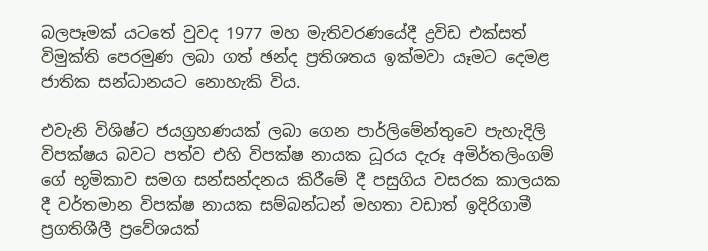බලපෑමක් යටතේ වුවද 1977 මහ මැතිවරණයේදී ද්‍රවිඩ එක්සත් විමුක්ති පෙරමුණ ලබා ගත් ඡන්ද ප්‍රතිශතය ඉක්මවා යෑමට දෙමළ ජාතික සන්ධානයට නොහැකි විය.

එවැනි විශිෂ්ට ජයග්‍රහණයක් ලබා ගෙන පාර්ලිමේන්තුවෙ පැහැදිලි විපක්ෂය බවට පත්ව එහි විපක්ෂ නායක ධූරය දැරූ අමිර්තලිංගම් ගේ භූමිකාව සමග සන්සන්දනය කිරීමේ දී පසුගිය වසරක කාලයක දී වර්තමාන විපක්ෂ නායක සම්බන්ධන් මහතා වඩාත් ඉදිරිගාමී ප්‍රගතිශීලී ප්‍රවේශයක්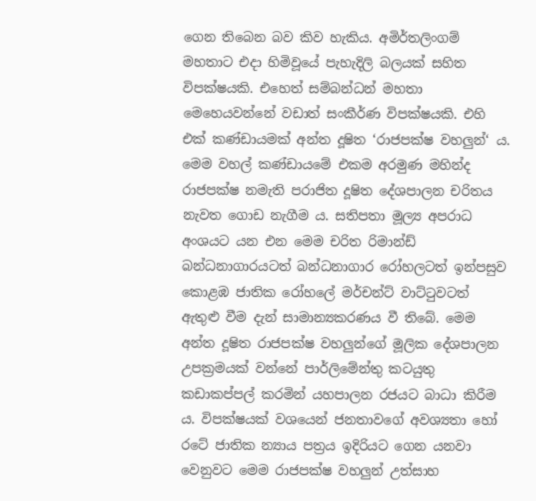ගෙන තිබෙන බව කිව හැකිය. අමිර්තලිංගම් මහතාට එදා හිමිවූයේ පැහැදිලි බලයක් සහිත විපක්ෂයකි. එහෙත් සම්බන්ධන් මහතා මෙහෙයවන්නේ වඩාත් සංකීර්ණ විපක්ෂයකි. එහි එක් කණ්ඩායමක් අන්ත දූෂිත ‘රාජපක්ෂ වහලුන්‘ ය. මෙම වහල් කණ්ඩායමේ එකම අරමුණ මහින්ද රාජපක්ෂ නමැති පරාජිත දූෂිත දේශපාලන චරිතය නැවත ගොඩ නැගීම ය. සතිපතා මූල්‍ය අපරාධ අංශයට යන එන මෙම චරිත රිමාන්ඩ් බන්ධනාගාරයටත් බන්ධනාගාර රෝහලටත් ඉන්පසුව කොළඹ ජාතික රෝහලේ මර්චන්ට් වාට්ටුවටත් ඇතුළු වීම දැන් සාමාන්‍යකරණය වී තිබේ. මෙම අන්ත දූෂිත රාජපක්ෂ වහලුන්ගේ මූලික දේශපාලන උපක්‍රමයක් වන්නේ පාර්ලිමේන්තු කටයුතු කඩාකප්පල් කරමින් යහපාලන රජයට බාධා කිරීම ය. විපක්ෂයක් වශයෙන් ජනතාවගේ අවශ්‍යතා හෝ රටේ ජාතික න්‍යාය පත්‍රය ඉදිරියට ගෙන යනවා වෙනුවට මෙම රාජපක්ෂ වහලුන් උත්සාහ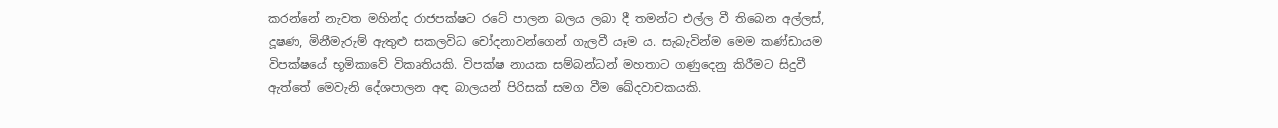කරන්නේ නැවත මහින්ද රාජපක්ෂට රටේ පාලන බලය ලබා දී තමන්ට එල්ල වී තිබෙන අල්ලස්, දූෂණ, මිනීමැරුම් ඇතුළු සකලවිධ චෝදනාවන්ගෙන් ගැලවී යෑම ය. සැබැවින්ම මෙම කණ්ඩායම විපක්ෂයේ භූමිකාවේ විකෘතියකි. විපක්ෂ නායක සම්බන්ධන් මහතාට ගණුදෙනු කිරීමට සිදුවී ඇත්තේ මෙවැනි දේශපාලන අඳ බාලයන් පිරිසක් සමග වීම ඛේදවාචකයකි.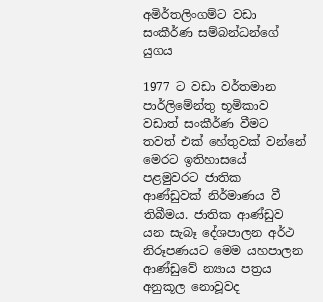අමිර්තලිංගම්ට වඩා සංකීර්ණ සම්බන්ධන්ගේ යුගය

1977 ට වඩා වර්තමාන පාර්ලිමේන්තු භූමිකාව වඩාත් සංකීර්ණ වීමට තවත් එක් හේතුවක් වන්නේ මෙරට ඉතිහාසයේ පළමුවරට ජාතික ආණ්ඩුවක් නිර්මාණය වී තිබීමය. ජාතික ආණ්ඩුව යන සැබෑ දේශපාලන අර්ථ නිරූපණයට මෙම යහපාලන ආණ්ඩුවේ න්‍යාය පත්‍රය අනුකූල නොවූවද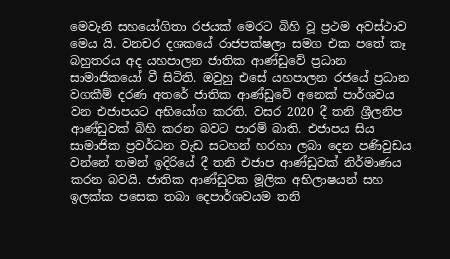මෙවැනි සහයෝගිතා රජයක් මෙරට බිහි වූ ප්‍රථම අවස්ථාව මෙය යි. වනචර දශකයේ රාජපක්ෂලා සමග එක පතේ කෑ බහුතරය අද යහපාලන ජාතික ආණ්ඩුවේ ප්‍රධාන සාමාජිකයෝ වී සිටිති. ඔවුහු එසේ යහපාලන රජයේ ප්‍රධාන වගකීම් දරණ අතරේ ජාතික ආණ්ඩුවේ අනෙක් පාර්ශවය වන එජාපයට අභියෝග කරති. වසර 2020 දී තනි ශ්‍රීලනිප ආණ්ඩුවක් බිහි කරන බවට පාරම් බාති. එජාපය සිය සාමාජික ප්‍රවර්ධන වැඩ සටහන් හරහා ලබා දෙන පණිවුඩය වන්නේ තමන් ඉදිරියේ දී තනි එජාප ආණ්ඩුවක් නිර්මාණය කරන බවයි. ජාතික ආණ්ඩුවක මූලික අභිලාෂයන් සහ ඉලක්ක පසෙක තබා දෙපාර්ශවයම තනි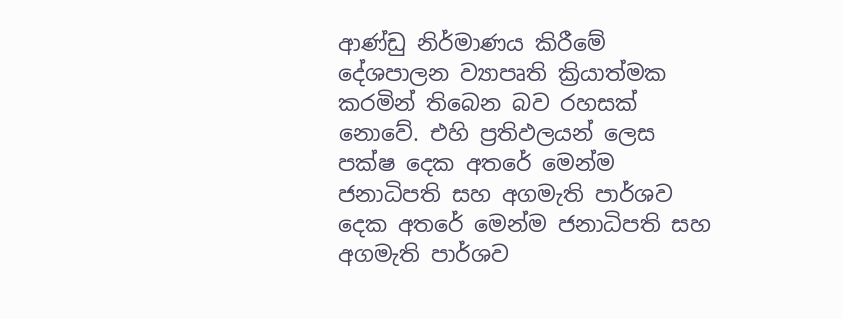ආණ්ඩු නිර්මාණය කිරීමේ දේශපාලන ව්‍යාපෘති ක්‍රියාත්මක කරමින් තිබෙන බව රහසක් නොවේ. එහි ප්‍රතිඵලයන් ලෙස පක්ෂ දෙක අතරේ මෙන්ම ජනාධිපති සහ අගමැති පාර්ශව දෙක අතරේ මෙන්ම ජනාධිපති සහ අගමැති පාර්ශව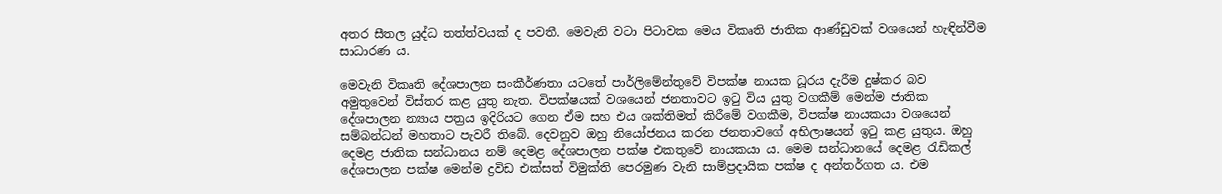අතර සීතල යුද්ධ තත්ත්වයක් ද පවතී. මෙවැනි වටා පිටාවක මෙය විකෘති ජාතික ආණ්ඩුවක් වශයෙන් හැඳින්වීම සාධාරණ ය.

මෙවැනි විකෘති දේශපාලන සංකීර්ණතා යටතේ පාර්ලිමේන්තුවේ විපක්ෂ නායක ධූරය දැරීම දුෂ්කර බව අමුතුවෙන් විස්තර කළ යුතු නැත. විපක්ෂයක් වශයෙන් ජනතාවට ඉටු විය යුතු වගකීම් මෙන්ම ජාතික දේශපාලන න්‍යාය පත්‍රය ඉදිරියට ගෙන ඒම සහ එය ශක්තිමත් කිරීමේ වගකීම, විපක්ෂ නායකයා වශයෙන් සම්බන්ධන් මහතාට පැවරී තිබේ. දෙවනුව ඔහු නියෝජනය කරන ජනතාවගේ අභිලාෂයන් ඉටු කළ යුතුය. ඔහු දෙමළ ජාතික සන්ධානය නම් දෙමළ දේශපාලන පක්ෂ එකතුවේ නායකයා ය. මෙම සන්ධානයේ දෙමළ රැඩිකල් දේශපාලන පක්ෂ මෙන්ම ද්‍රවිඩ එක්සත් විමුක්ති පෙරමුණ වැනි සාම්ප්‍රදායික පක්ෂ ද අන්තර්ගත ය. එම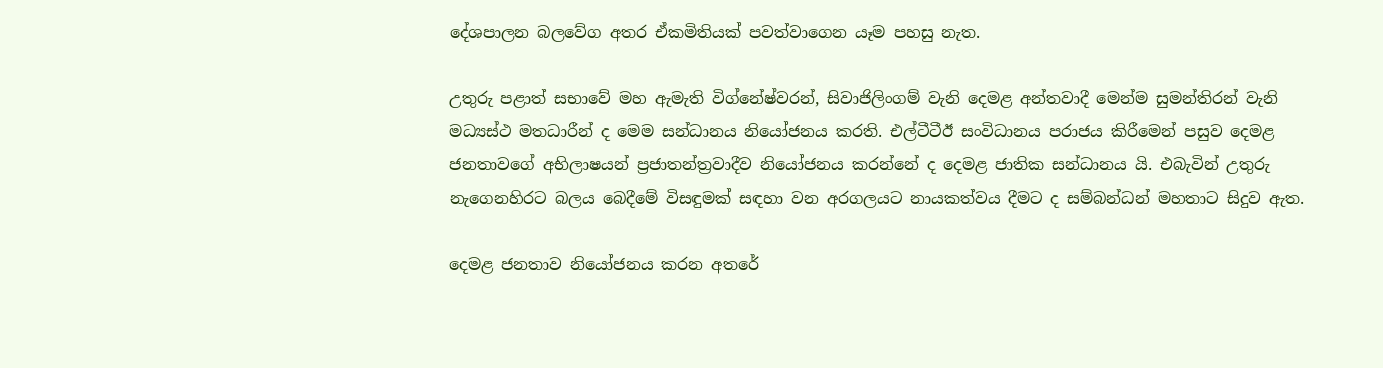දේශපාලන බලවේග අතර ඒකමිතියක් පවත්වාගෙන යෑම පහසු නැත.

උතුරු පළාත් සභාවේ මහ ඇමැති විග්නේෂ්වරන්, සිවාජිලිංගම් වැනි දෙමළ අන්තවාදී මෙන්ම සුමන්තිරන් වැනි මධ්‍යස්ථ මතධාරීන් ද මෙම සන්ධානය නියෝජනය කරති. එල්ටීටීඊ සංවිධානය පරාජය කිරීමෙන් පසුව දෙමළ ජනතාවගේ අභිලාෂයන් ප්‍රජාතන්ත්‍රවාදීව නියෝජනය කරන්නේ ද දෙමළ ජාතික සන්ධානය යි. එබැවින් උතුරු නැගෙනහිරට බලය බෙදීමේ විසඳුමක් සඳහා වන අරගලයට නායකත්වය දීමට ද සම්බන්ධන් මහතාට සිදුව ඇත.

දෙමළ ජනතාව නියෝජනය කරන අතරේ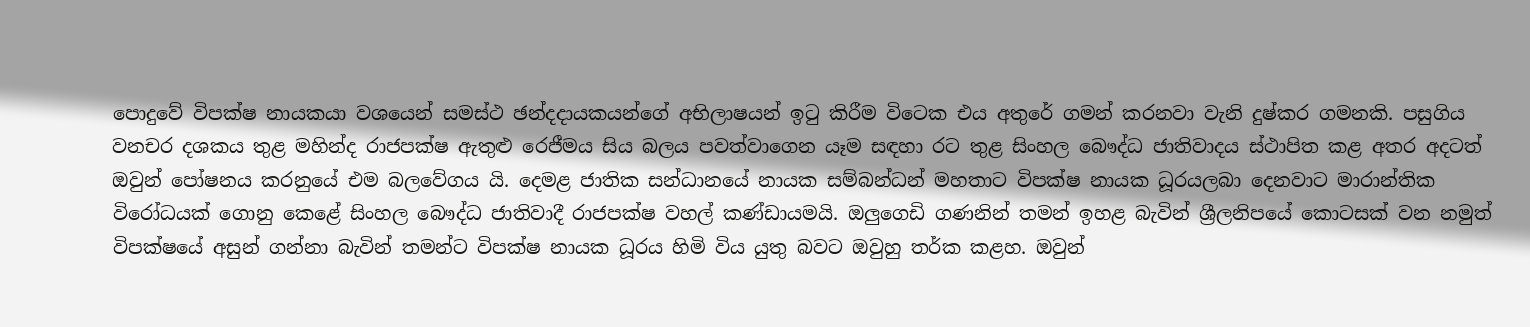පොදුවේ විපක්ෂ නායකයා වශයෙන් සමස්ථ ඡන්දදායකයන්ගේ අභිලාෂයන් ඉටු කිරීම විටෙක එය අතුරේ ගමන් කරනවා වැනි දුෂ්කර ගමනකි. පසුගිය වනචර දශකය තුළ මහින්ද රාජපක්ෂ ඇතුළු රෙජීමය සිය බලය පවත්වාගෙන යෑම සඳහා රට තුළ සිංහල බෞද්ධ ජාතිවාදය ස්ථාපිත කළ අතර අදටත් ඔවුන් පෝෂනය කරනුයේ එම බලවේගය යි. දෙමළ ජාතික සන්ධානයේ නායක සම්බන්ධන් මහතාට විපක්ෂ නායක ධූරයලබා දෙනවාට මාරාන්තික විරෝධයක් ගොනු කෙළේ සිංහල බෞද්ධ ජාතිවාදී රාජපක්ෂ වහල් කණ්ඩායමයි. ඔලුගෙඩි ගණනින් තමන් ඉහළ බැවින් ශ්‍රීලනිපයේ කොටසක් වන නමුත් විපක්ෂයේ අසුන් ගන්නා බැවින් තමන්ට විපක්ෂ නායක ධූරය හිමි විය යුතු බවට ඔවුහු තර්ක කළහ. ඔවුන්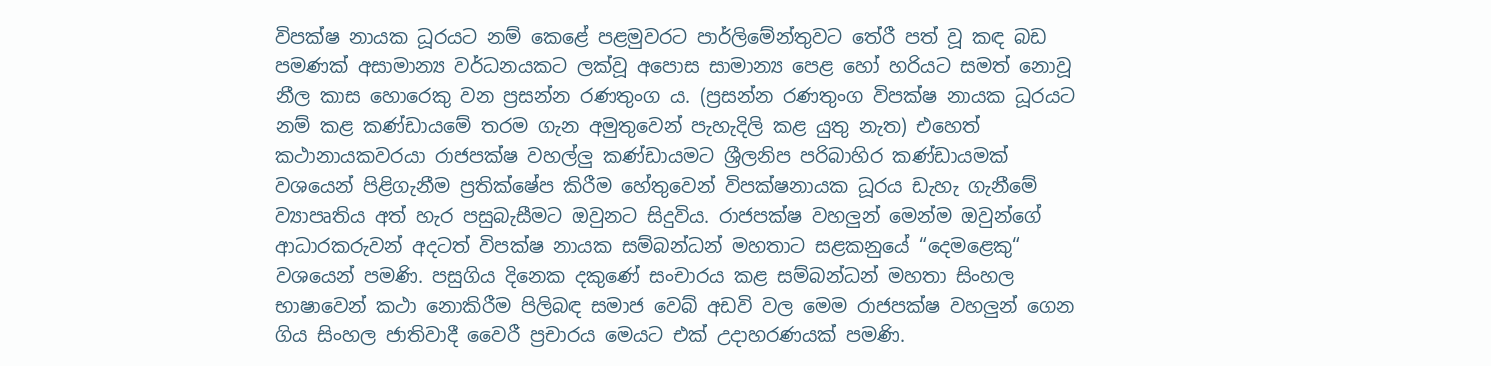විපක්ෂ නායක ධූරයට නම් කෙළේ පළමුවරට පාර්ලිමේන්තුවට තේරී පත් වූ කඳ බඩ පමණක් අසාමාන්‍ය වර්ධනයකට ලක්වූ අපොස සාමාන්‍ය පෙළ හෝ හරියට සමත් නොවූ නීල කාස හොරෙකු වන ප්‍රසන්න රණතුංග ය. (ප්‍රසන්න රණතුංග විපක්ෂ නායක ධූරයට නම් කළ කණ්ඩායමේ තරම ගැන අමුතුවෙන් පැහැදිලි කළ යුතු නැත) එහෙත් කථානායකවරයා රාජපක්ෂ වහල්ලු කණ්ඩායමට ශ්‍රීලනිප පරිබාහිර කණ්ඩායමක් වශයෙන් පිළිගැනීම ප්‍රතික්ෂේප කිරීම හේතුවෙන් විපක්ෂනායක ධූරය ඩැහැ ගැනීමේ ව්‍යාපෘතිය අත් හැර පසුබැසීමට ඔවුනට සිදුවිය. රාජපක්ෂ වහලුන් මෙන්ම ඔවුන්ගේ ආධාරකරුවන් අදටත් විපක්ෂ නායක සම්බන්ධන් මහතාට සළකනුයේ “දෙමළෙකු“ වශයෙන් පමණි. පසුගිය දිනෙක දකුණේ සංචාරය කළ සම්බන්ධන් මහතා සිංහල භාෂාවෙන් කථා නොකිරීම පිලිබඳ සමාජ වෙබ් අඩවි වල මෙම රාජපක්ෂ වහලුන් ගෙන ගිය සිංහල ජාතිවාදී වෛරී ප්‍රචාරය මෙයට එක් උදාහරණයක් පමණි.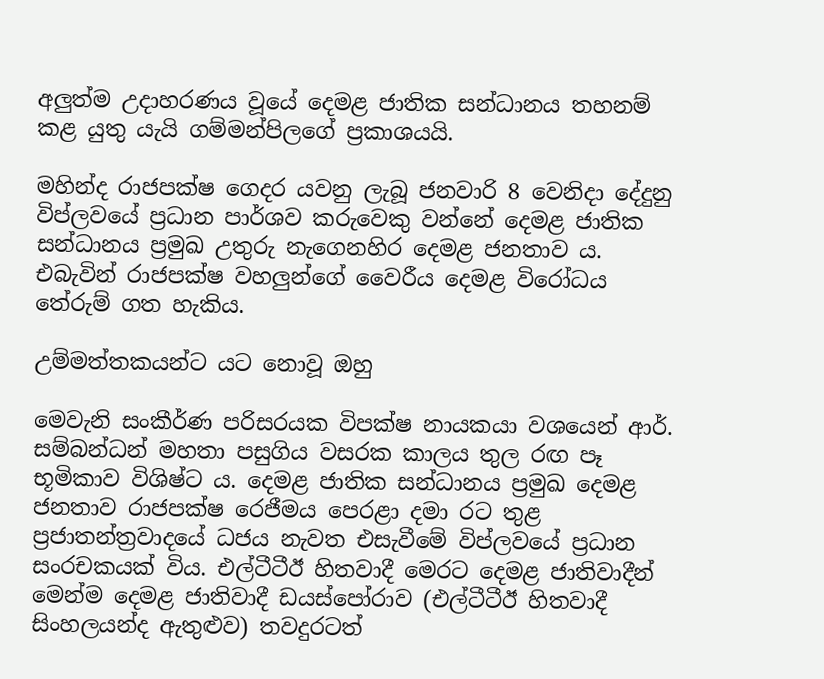අලුත්ම උදාහරණය වූයේ දෙමළ ජාතික සන්ධානය තහනම් කළ යුතු යැයි ගම්මන්පිලගේ ප්‍රකාශයයි.

මහින්ද රාජපක්ෂ ගෙදර යවනු ලැබූ ජනවාරි 8 වෙනිදා දේදුනු විප්ලවයේ ප්‍රධාන පාර්ශව කරුවෙකු වන්නේ දෙමළ ජාතික සන්ධානය ප්‍රමුඛ උතුරු නැගෙනහිර දෙමළ ජනතාව ය. එබැවින් රාජපක්ෂ වහලුන්ගේ වෛරීය දෙමළ විරෝධය තේරුම් ගත හැකිය.

උම්මත්තකයන්ට යට නොවූ ඔහු

මෙවැනි සංකීර්ණ පරිසරයක විපක්ෂ නායකයා වශයෙන් ආර්. සම්බන්ධන් මහතා පසුගිය වසරක කාලය තුල රඟ පෑ භූමිකාව විශිෂ්ට ය. දෙමළ ජාතික සන්ධානය ප්‍රමුඛ දෙමළ ජනතාව රාජපක්ෂ රෙජීමය පෙරළා දමා රට තුළ ප්‍රජාතන්ත්‍රවාදයේ ධජය නැවත එසැවීමේ විප්ලවයේ ප්‍රධාන සංරචකයක් විය. එල්ටීටීඊ හිතවාදී මෙරට දෙමළ ජාතිවාදීන් මෙන්ම දෙමළ ජාතිවාදී ඩයස්පෝරාව (එල්ටීටීඊ හිතවාදී සිංහලයන්ද ඇතුළුව) තවදුරටත්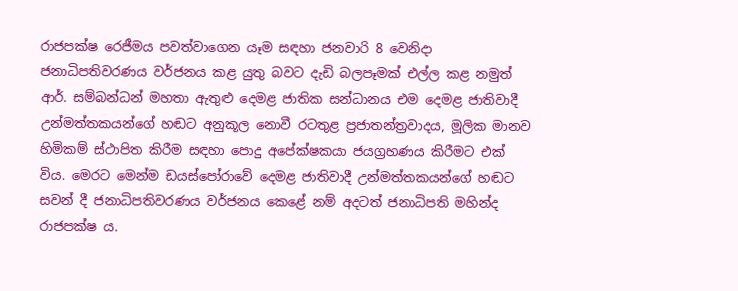රාජපක්ෂ රෙජීමය පවත්වාගෙන යෑම සඳහා ජනවාරි 8 වෙනිදා ජනාධිපතිවරණය වර්ජනය කළ යුතු බවට දැඩි බලපෑමක් එල්ල කළ නමුත් ආර්. සම්බන්ධන් මහතා ඇතුළු දෙමළ ජාතික සන්ධානය එම දෙමළ ජාතිවාදී උන්මත්තකයන්ගේ හඬට අනුකූල නොවී රටතුළ ප්‍රජාතන්ත්‍රවාදය, මූලික මානව හිමිකම් ස්ථාපිත කිරීම සඳහා පොදු අපේක්ෂකයා ජයග්‍රහණය කිරීමට එක් විය. මෙරට මෙන්ම ඩයස්පෝරාවේ දෙමළ ජාතිවාදී උන්මත්තකයන්ගේ හඬට සවන් දී ජනාධිපතිවරණය වර්ජනය කෙළේ නම් අදටත් ජනාධිපති මහින්ද රාජපක්ෂ ය.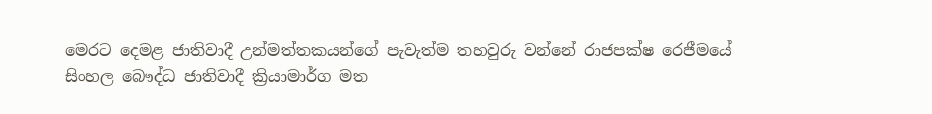මෙරට දෙමළ ජාතිවාදී උන්මත්තකයන්ගේ පැවැත්ම තහවුරු වන්නේ රාජපක්ෂ රෙජීමයේ සිංහල බෞද්ධ ජාතිවාදී ක්‍රියාමාර්ග මත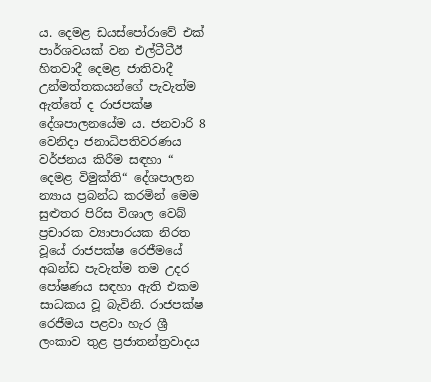ය. දෙමළ ඩයස්පෝරාවේ එක් පාර්ශවයක් වන එල්ටීටීඊ හිතවාදී දෙමළ ජාතිවාදී උන්මත්තකයන්ගේ පැවැත්ම ඇත්තේ ද රාජපක්ෂ දේශපාලනයේම ය. ජනවාරි 8 වෙනිදා ජනාධිපතිවරණය වර්ජනය කිරීම සඳහා “ දෙමළ විමුක්ති“ දේශපාලන න්‍යාය ප්‍රබන්ධ කරමින් මෙම සුළුතර පිරිස විශාල වෙබ් ප්‍රචාරක ව්‍යාපාරයක නිරත වූයේ රාජපක්ෂ රෙජීමයේ අඛන්ඩ පැවැත්ම තම උදර පෝෂණය සඳහා ඇති එකම සාධකය වූ බැවිනි. රාජපක්ෂ රෙජීමය පළවා හැර ශ්‍රී ලංකාව තුළ ප්‍රජාතන්ත්‍රවාදය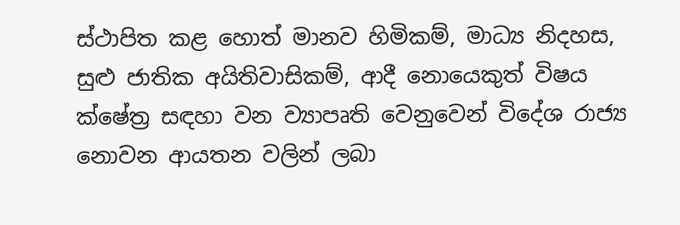ස්ථාපිත කළ හොත් මානව හිමිකම්, මාධ්‍ය නිදහස, සුළු ජාතික අයිතිවාසිකම්, ආදී නොයෙකුත් විෂය ක්ෂේත්‍ර සඳහා වන ව්‍යාපෘති වෙනුවෙන් විදේශ රාජ්‍ය නොවන ආයතන වලින් ලබා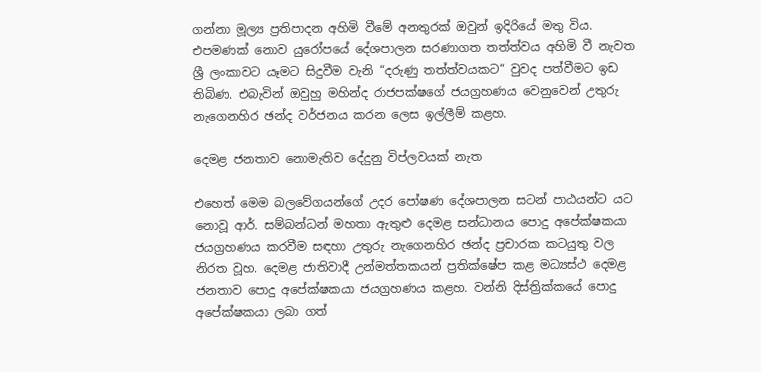ගන්නා මූල්‍ය ප්‍රතිපාදන අහිමි වීමේ අනතුරක් ඔවුන් ඉදිරියේ මතු විය. එපමණක් නොව යුරෝපයේ දේශපාලන සරණාගත තත්ත්වය අහිමි වී නැවත ශ්‍රී ලංකාවට යෑමට සිදුවීම වැනි “දරුණු තත්ත්වයකට“ වුවද පත්වීමට ඉඩ තිබිණ. එබැවින් ඔවුහු මහින්ද රාජපක්ෂගේ ජයග්‍රහණය වෙනුවෙන් උතුරු නැගෙනහිර ඡන්ද වර්ජනය කරන ලෙස ඉල්ලීම් කළහ.

දෙමළ ජනතාව නොමැතිව දේදුනු විප්ලවයක් නැත

එහෙත් මෙම බලවේගයන්ගේ උදර පෝෂණ දේශපාලන සටන් පාඨයන්ට යට නොවූ ආර්. සම්බන්ධන් මහතා ඇතුළු දෙමළ සන්ධානය පොදු අපේක්ෂකයා ජයග්‍රහණය කරවීම සඳහා උතුරු නැගෙනහිර ඡන්ද ප්‍රචාරක කටයුතු වල නිරත වූහ. දෙමළ ජාතිවාදී උන්මත්තකයන් ප්‍රතික්ෂේප කළ මධ්‍යස්ථ දෙමළ ජනතාව පොදු අපේක්ෂකයා ජයග්‍රහණය කළහ. වන්නි දිස්ත්‍රික්කයේ පොදු අපේක්ෂකයා ලබා ගත්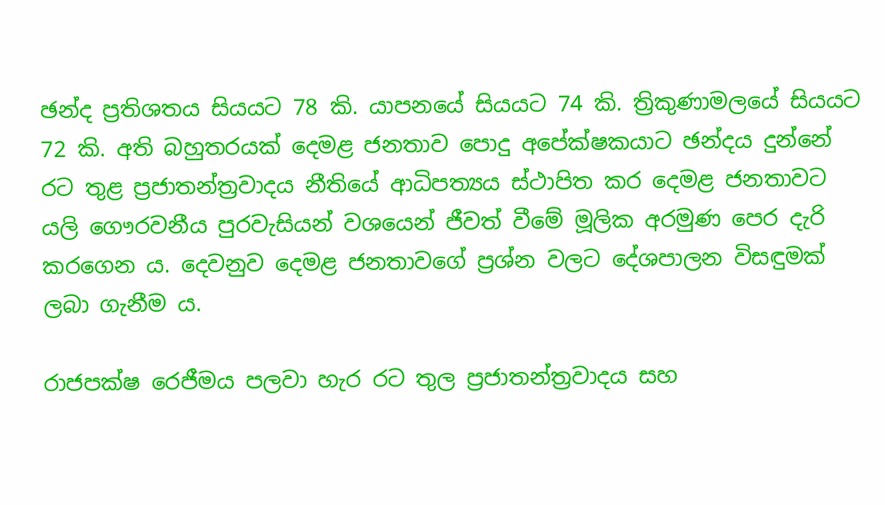ඡන්ද ප්‍රතිශතය සියයට 78 කි. යාපනයේ සියයට 74 කි. ත්‍රිකුණාමලයේ සියයට 72 කි. අති බහුතරයක් දෙමළ ජනතාව පොදු අපේක්ෂකයාට ඡන්දය දුන්නේ රට තුළ ප්‍රජාතන්ත්‍රවාදය නීතියේ ආධිපත්‍යය ස්ථාපිත කර දෙමළ ජනතාවට යලි ගෞරවනීය පුරවැසියන් වශයෙන් ජීවත් වීමේ මූලික අරමුණ පෙර දැරි කරගෙන ය. දෙවනුව දෙමළ ජනතාවගේ ප්‍රශ්න වලට දේශපාලන විසඳුමක් ලබා ගැනීම ය.

රාජපක්ෂ රෙජීමය පලවා හැර රට තුල ප්‍රජාතන්ත්‍රවාදය සහ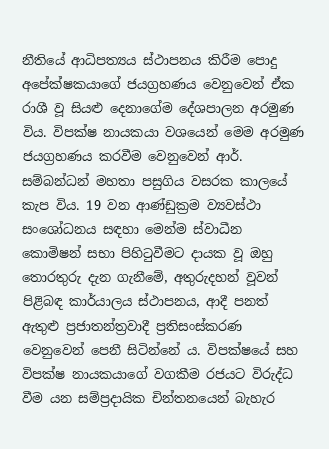නීතියේ ආධිපත්‍යය ස්ථාපනය කිරීම පොදු අපේක්ෂකයාගේ ජයග්‍රහණය වෙනුවෙන් ඒක රාශී වූ සියළු දෙනාගේම දේශපාලන අරමුණ විය. විපක්ෂ නායකයා වශයෙන් මෙම අරමුණ ජයග්‍රහණය කරවීම වෙනුවෙන් ආර්. සම්බන්ධන් මහතා පසුගිය වසරක කාලයේ කැප විය. 19 වන ආණ්ඩුක්‍රම ව්‍යවස්ථා සංශෝධනය සඳහා මෙන්ම ස්වාධීන කොමිෂන් සභා පිහිටුවීමට දායක වූ ඔහු තොරතුරු දැන ගැනීමේ, අතුරුදහන් වූවන් පිළිබඳ කාර්යාලය ස්ථාපනය, ආදී පනත් ඇතුළු ප්‍රජාතන්ත්‍රවාදී ප්‍රතිසංස්කරණ වෙනුවෙන් පෙනී සිටින්නේ ය. විපක්ෂයේ සහ විපක්ෂ නායකයාගේ වගකීම රජයට විරුද්ධ වීම යන සම්ප්‍රදායික චින්තනයෙන් බැහැර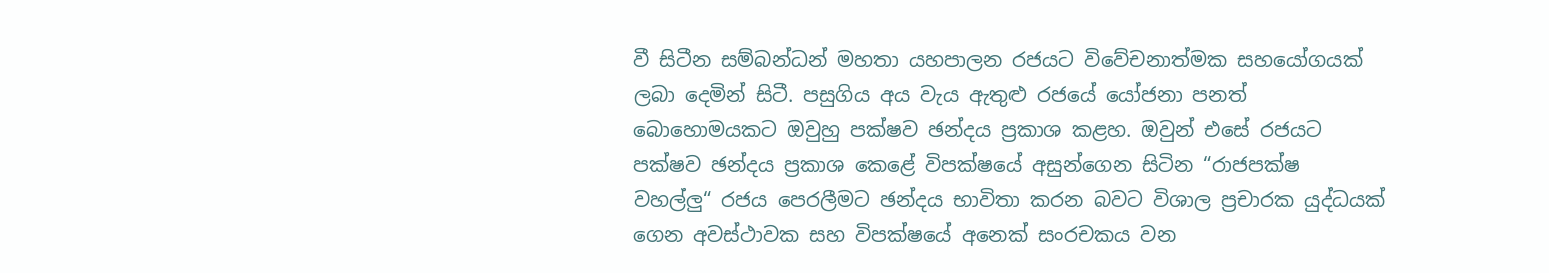වී සිටීන සම්බන්ධන් මහතා යහපාලන රජයට විවේචනාත්මක සහයෝගයක් ලබා දෙමින් සිටී. පසුගිය අය වැය ඇතුළු රජයේ යෝජනා පනත් බොහොමයකට ඔවුහු පක්ෂව ඡන්දය ප්‍රකාශ කළහ. ඔවුන් එසේ රජයට පක්ෂව ඡන්දය ප්‍රකාශ කෙළේ විපක්ෂයේ අසුන්ගෙන සිටින “රාජපක්ෂ වහල්ලු“ රජය පෙරලීමට ඡන්දය භාවිතා කරන බවට විශාල ප්‍රචාරක යුද්ධයක් ගෙන අවස්ථාවක සහ විපක්ෂයේ අනෙක් සංරචකය වන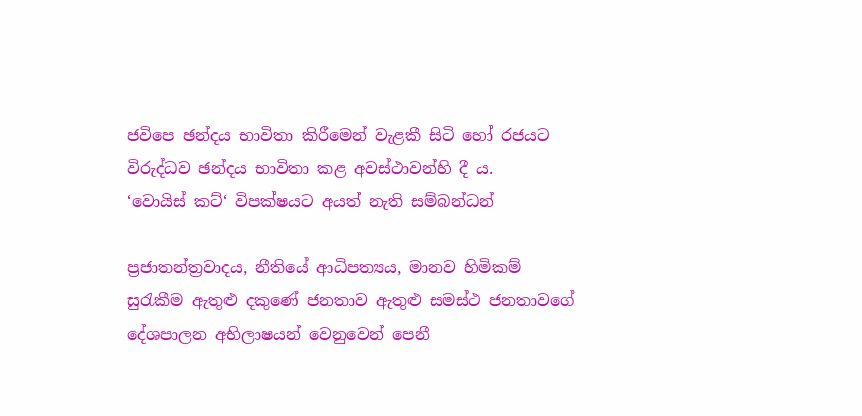ජවිපෙ ඡන්දය භාවිතා කිරීමෙන් වැළකී සිටි හෝ රජයට විරුද්ධව ඡන්දය භාවිතා කළ අවස්ථාවන්හි දී ය.
‘වොයිස් කට්‘ විපක්ෂයට අයත් නැති සම්බන්ධන්

ප්‍රජාතන්ත්‍රවාදය, නීතියේ ආධිපත්‍යය, මානව හිමිකම් සුරැකීම ඇතුළු දකුණේ ජනතාව ඇතුළු සමස්ථ ජනතාවගේ දේශපාලන අභිලාෂයන් වෙනුවෙන් පෙනී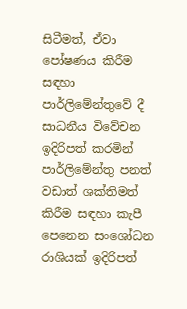සිටීමත්, ඒවා පෝෂණය කිරීම සඳහා පාර්ලිමේන්තුවේ දී සාධනීය විවේචන ඉදිරිපත් කරමින් පාර්ලිමේන්තු පනත් වඩාත් ශක්තිමත් කිරීම සඳහා කැපී පෙනෙන සංශෝධන රාශියක් ඉදිරිපත්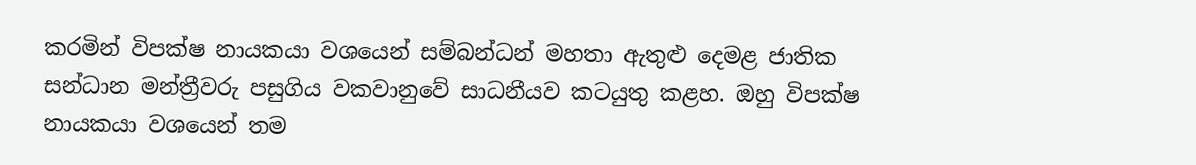කරමින් විපක්ෂ නායකයා වශයෙන් සම්බන්ධන් මහතා ඇතුළු දෙමළ ජාතික සන්ධාන මන්ත්‍රීවරු පසුගිය වකවානුවේ සාධනීයව කටයුතු කළහ. ඔහු විපක්ෂ නායකයා වශයෙන් තම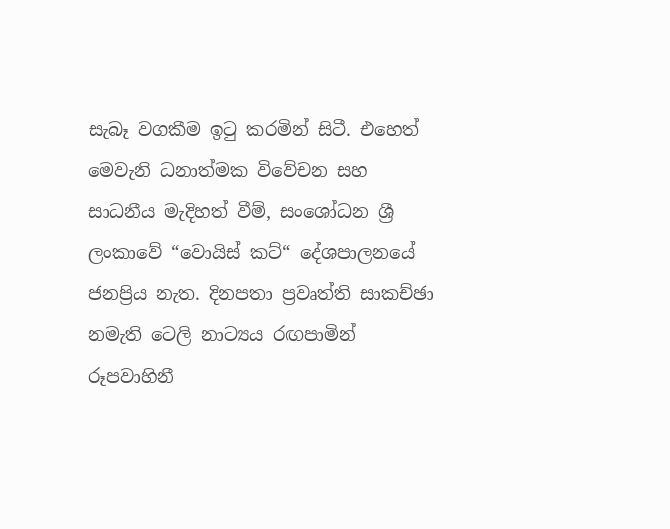සැබෑ වගකීම ඉටු කරමින් සිටී. එහෙත් මෙවැනි ධනාත්මක විවේචන සහ සාධනීය මැදිහත් වීම්, සංශෝධන ශ්‍රී ලංකාවේ “වොයිස් කට්“ දේශපාලනයේ ජනප්‍රිය නැත. දිනපතා ප්‍රවෘත්ති සාකච්ඡා නමැති ටෙලි නාට්‍යය රඟපාමින් රූපවාහිනී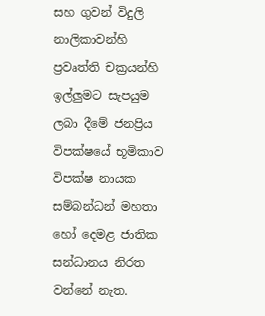සහ ගුවන් විදුලි නාලිකාවන්හි ප්‍රවෘත්ති චක්‍රයන්හි ඉල්ලුමට සැපයුම ලබා දීමේ ජනප්‍රිය විපක්ෂයේ භූමිකාව විපක්ෂ නායක සම්බන්ධන් මහතා හෝ දෙමළ ජාතික සන්ධානය නිරත වන්නේ නැත.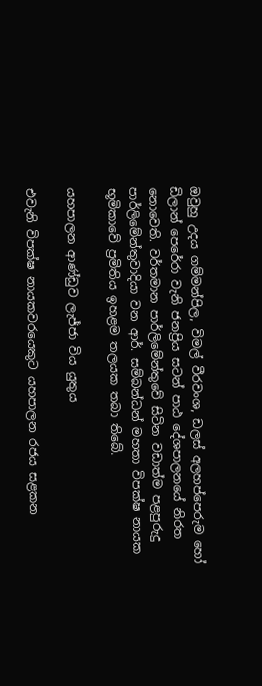ඔවුහු උදය ගම්මන්පිල, විමල් වීරවංශ, ඩලස් අලහප්පෙරුම හෝ ඩිලාන් පෙරේරා වැනි ජනප්‍රිය සටන් පාඨ දේශපාලනයේ නිරත නොවෙති. වර්තමාන පාර්ලිමේන්තුවේ සිටින වඩාත්ම පළපුරුදු පාර්ලිමේන්තුවාදියා වන ආර්. සම්බන්ධන් මහතා විපක්ෂ නායක භූමිකාවේ ප්‍රමිතිය ඉහළම තලයක තබා තිබේ.

යහපාලන ආණ්ඩුව ලැජ්ජා විය යුතුය

එවැනි විපක්ෂ නායකවරයෙකුට යහපාලන රජය සළකන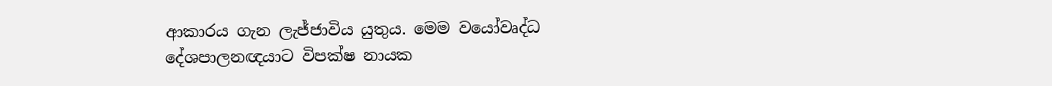ආකාරය ගැන ලැජ්ජාවිය යුතුය. මෙම වයෝවෘද්ධ දේශපාලනඥයාට විපක්ෂ නායක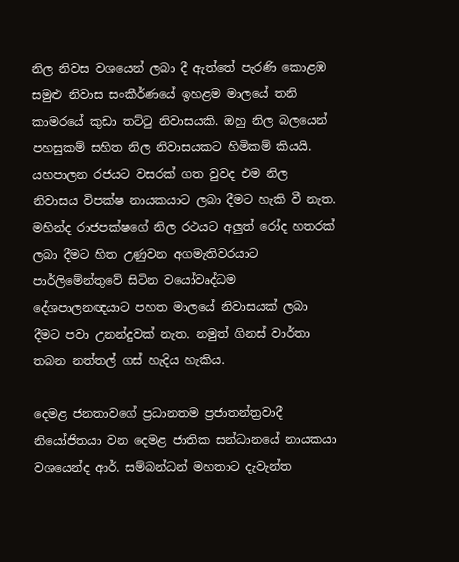නිල නිවස වශයෙන් ලබා දී ඇත්තේ පැරණි කොළඹ සමුළු නිවාස සංකීර්ණයේ ඉහළම මාලයේ තනි කාමරයේ කුඩා තට්ටු නිවාසයකි. ඔහු නිල බලයෙන් පහසුකම් සහිත නිල නිවාසයකට හිමිකම් කියයි. යහපාලන රජයට වසරක් ගත වුවද එම නිල නිවාසය විපක්ෂ නායකයාට ලබා දීමට හැකි වී නැත. මහින්ද රාජපක්ෂගේ නිල රථයට අලුත් රෝද හතරක් ලබා දීමට හිත උණුවන අගමැතිවරයාට පාර්ලිමේන්තුවේ සිටින වයෝවෘද්ධම දේශපාලනඥයාට පහත මාලයේ නිවාසයක් ලබා දීමට පවා උනන්දුවක් නැත. නමුත් ගිනස් වාර්තා තබන නත්තල් ගස් හැදිය හැකිය.

දෙමළ ජනතාවගේ ප්‍රධානතම ප්‍රජාතන්ත්‍රවාදී නියෝජිතයා වන දෙමළ ජාතික සන්ධානයේ නායකයා වශයෙන්ද ආර්. සම්බන්ධන් මහතාට දැවැන්ත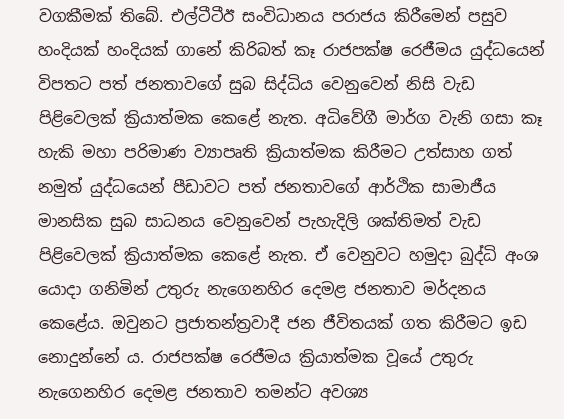වගකීමක් තිබේ. එල්ටීටීඊ සංවිධානය පරාජය කිරීමෙන් පසුව හංදියක් හංදියක් ගානේ කිරිබත් කෑ රාජපක්ෂ රෙජීමය යුද්ධයෙන් විපතට පත් ජනතාවගේ සුබ සිද්ධිය වෙනුවෙන් නිසි වැඩ පිළිවෙලක් ක්‍රියාත්මක කෙළේ නැත. අධිවේගී මාර්ග වැනි ගසා කෑ හැකි මහා පරිමාණ ව්‍යාපෘති ක්‍රියාත්මක කිරීමට උත්සාහ ගත් නමුත් යුද්ධයෙන් පීඩාවට පත් ජනතාවගේ ආර්ථික සාමාජීය මානසික සුබ සාධනය වෙනුවෙන් පැහැදිලි ශක්තිමත් වැඩ පිළිවෙලක් ක්‍රියාත්මක කෙළේ නැත. ඒ වෙනුවට හමුදා බුද්ධි අංශ යොදා ගනිමින් උතුරු නැගෙනහිර දෙමළ ජනතාව මර්දනය කෙළේය. ඔවුනට ප්‍රජාතන්ත්‍රවාදී ජන ජීවිතයක් ගත කිරීමට ඉඩ නොදුන්නේ ය. රාජපක්ෂ රෙජීමය ක්‍රියාත්මක වූයේ උතුරු නැගෙනහිර දෙමළ ජනතාව තමන්ට අවශ්‍ය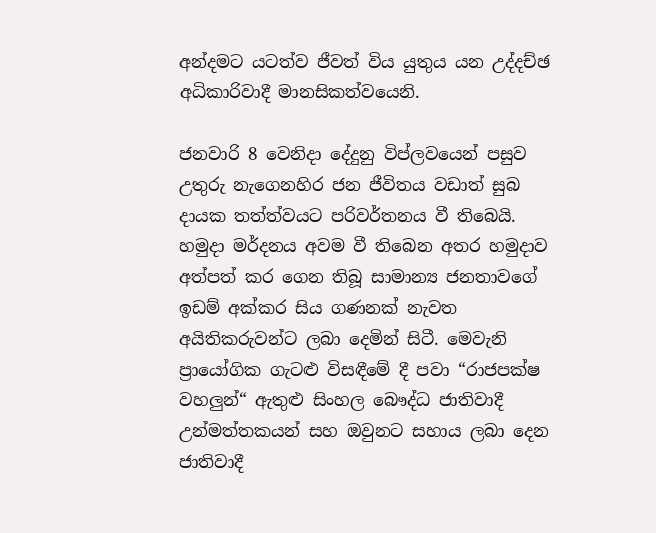අන්දමට යටත්ව ජීවත් විය යුතුය යන උද්දච්ඡ අධිකාරිවාදී මානසිකත්වයෙනි.

ජනවාරි 8 වෙනිදා දේදුනු විප්ලවයෙන් පසුව උතුරු නැගෙනහිර ජන ජීවිතය වඩාත් සුබ දායක තත්ත්වයට පරිවර්තනය වී තිබෙයි. හමුදා මර්දනය අවම වී තිබෙන අතර හමුදාව අත්පත් කර ගෙන තිබූ සාමාන්‍ය ජනතාවගේ ඉඩම් අක්කර සිය ගණනක් නැවත අයිතිකරුවන්ට ලබා දෙමින් සිටී. මෙවැනි ප්‍රායෝගික ගැටළු විසඳීමේ දී පවා “රාජපක්ෂ වහලුන්“ ඇතුළු සිංහල බෞද්ධ ජාතිවාදී උන්මත්තකයන් සහ ඔවුනට සහාය ලබා දෙන ජාතිවාදී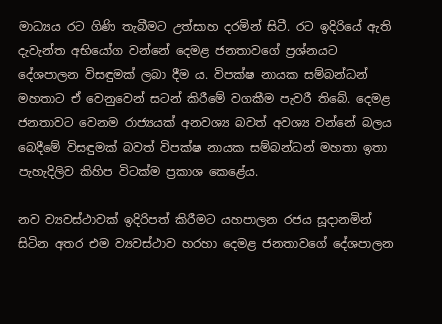මාධ්‍යය රට ගිණි තැබීමට උත්සාහ දරමින් සිටී. රට ඉදිරියේ ඇති දැවැන්ත අභියෝග වන්නේ දෙමළ ජනතාවගේ ප්‍රශ්නයට දේශපාලන විසඳුමක් ලබා දීම ය. විපක්ෂ නායක සම්බන්ධන් මහතාට ඒ වෙනුවෙන් සටන් කිරීමේ වගකීම පැවරී තිබේ. දෙමළ ජනතාවට වෙනම රාජ්‍යයක් අනවශ්‍ය බවත් අවශ්‍ය වන්නේ බලය බෙදීමේ විසඳුමක් බවත් විපක්ෂ නායක සම්බන්ධන් මහතා ඉතා පැහැදිලිව කිහිප විටක්ම ප්‍රකාශ කෙළේය.

නව ව්‍යවස්ථාවක් ඉදිරිපත් කිරීමට යහපාලන රජය සූදානමින් සිටින අතර එම ව්‍යවස්ථාව හරහා දෙමළ ජනතාවගේ දේශපාලන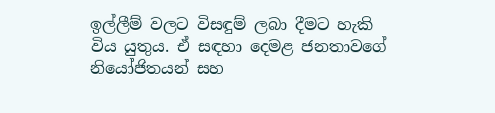ඉල්ලීම් වලට විසඳුම් ලබා දීමට හැකි විය යුතුය. ඒ සඳහා දෙමළ ජනතාවගේ නියෝජිතයන් සහ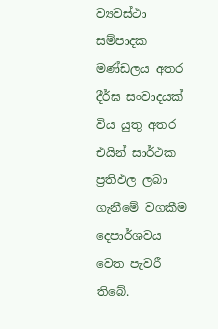ව්‍යවස්ථා සම්පාදක මණ්ඩලය අතර දීර්ඝ සංවාදයක් විය යුතු අතර එයින් සාර්ථක ප්‍රතිඵල ලබා ගැනීමේ වගකීම දෙපාර්ශවය වෙත පැවරී තිබේ.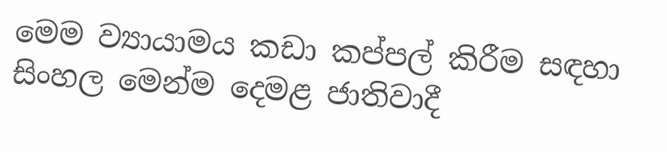මෙම ව්‍යායාමය කඩා කප්පල් කිරීම සඳහා සිංහල මෙන්ම දෙමළ ජාතිවාදී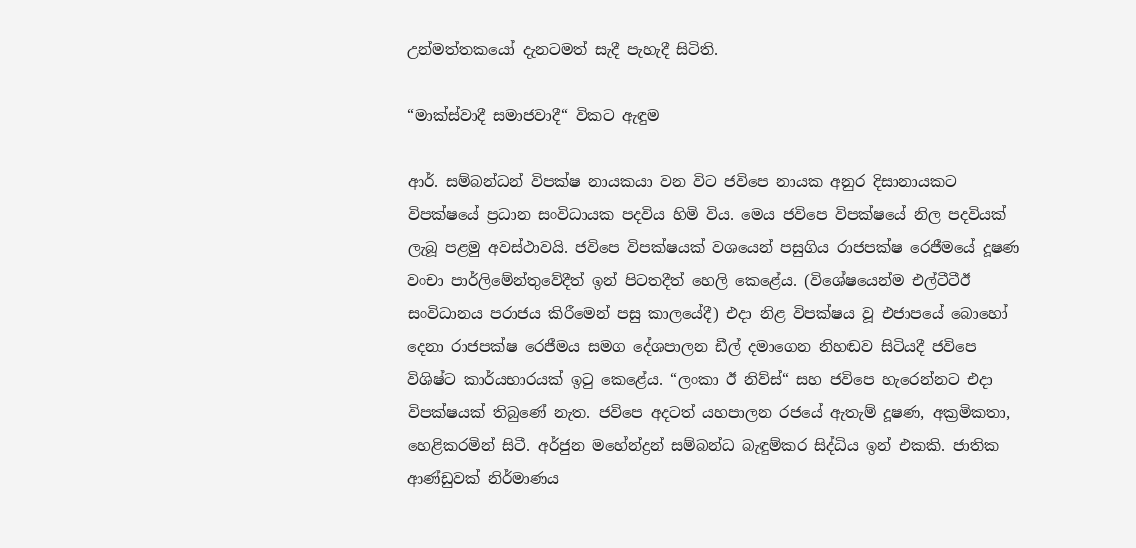උන්මත්තකයෝ දැනටමත් සැදී පැහැදී සිටිති.

“මාක්ස්වාදී සමාජවාදී“ විකට ඇඳුම

ආර්. සම්බන්ධන් විපක්ෂ නායකයා වන විට ජවිපෙ නායක අනුර දිසානායකට විපක්ෂයේ ප්‍රධාන සංවිධායක පදවිය හිමි විය. මෙය ජවිපෙ විපක්ෂයේ නිල පදවියක් ලැබූ පළමු අවස්ථාවයි. ජවිපෙ විපක්ෂයක් වශයෙන් පසුගිය රාජපක්ෂ රෙජීමයේ දූෂණ වංචා පාර්ලිමේන්තුවේදීත් ඉන් පිටතදීත් හෙලි කෙළේය. (විශේෂයෙන්ම එල්ටීටීඊ සංවිධානය පරාජය කිරීමෙන් පසු කාලයේදී) එදා නිළ විපක්ෂය වූ එජාපයේ බොහෝ දෙනා රාජපක්ෂ රෙජීමය සමග දේශපාලන ඩීල් දමාගෙන නිහඬව සිටියදී ජවිපෙ විශිෂ්ට කාර්යභාරයක් ඉටු කෙළේය. “ලංකා ඊ නිව්ස්“ සහ ජවිපෙ හැරෙන්නට එදා විපක්ෂයක් තිබුණේ නැත. ජවිපෙ අදටත් යහපාලන රජයේ ඇතැම් දූෂණ, අක්‍රමිකතා, හෙළිකරමින් සිටී. අර්ජුන මහේන්ද්‍රන් සම්බන්ධ බැඳුම්කර සිද්ධිය ඉන් එකකි. ජාතික ආණ්ඩුවක් නිර්මාණය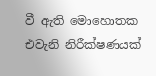වී ඇති මොහොතක එවැනි නිරීක්ෂණයක්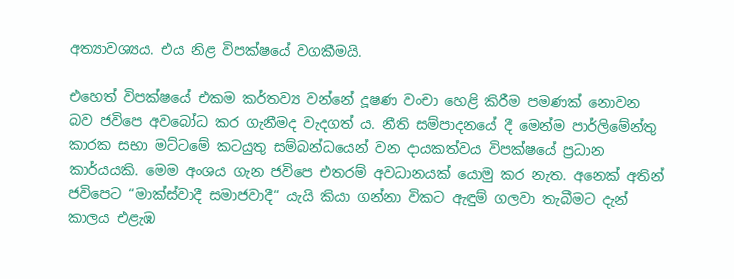අත්‍යාවශ්‍යය. එය නිළ විපක්ෂයේ වගකීමයි.

එහෙත් විපක්ෂයේ එකම කර්තව්‍ය වන්නේ දූෂණ වංචා හෙළි කිරීම පමණක් නොවන බව ජවිපෙ අවබෝධ කර ගැනීමද වැදගත් ය. නීති සම්පාදනයේ දී මෙන්ම පාර්ලිමේන්තු කාරක සභා මට්ටමේ කටයුතු සම්බන්ධයෙන් වන දායකත්වය විපක්ෂයේ ප්‍රධාන කාර්යයකි. මෙම අංශය ගැන ජවිපෙ එතරම් අවධානයක් යොමු කර නැත. අනෙක් අතින් ජවිපෙට “මාක්ස්වාදී සමාජවාදී“ යැයි කියා ගන්නා විකට ඇඳුම් ගලවා තැබීමට දැන් කාලය එළැඹ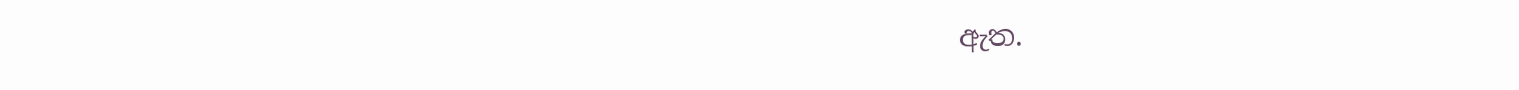ඇත.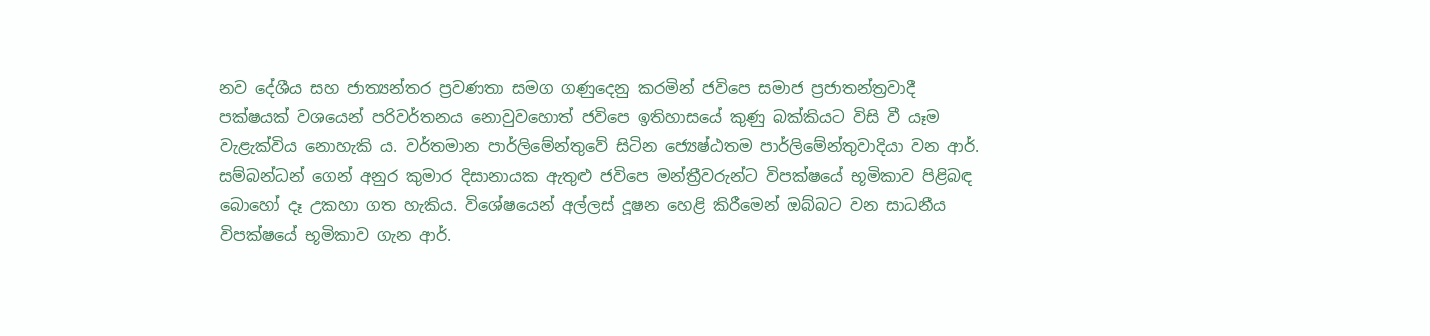නව දේශීය සහ ජාත්‍යන්තර ප්‍රවණතා සමග ගණුදෙනු කරමින් ජවිපෙ සමාජ ප්‍රජාතන්ත්‍රවාදී පක්ෂයක් වශයෙන් පරිවර්තනය නොවුවහොත් ජවිපෙ ඉතිහාසයේ කුණු බක්කියට විසි වී යෑම වැළැක්විය නොහැකි ය. වර්තමාන පාර්ලිමේන්තුවේ සිටින ජ්‍යෙෂ්ඨතම පාර්ලිමේන්තුවාදියා වන ආර්. සම්බන්ධන් ගෙන් අනුර කුමාර දිසානායක ඇතුළු ජවිපෙ මන්ත්‍රීවරුන්ට විපක්ෂයේ භූමිකාව පිළිබඳ බොහෝ දෑ උකහා ගත හැකිය. විශේෂයෙන් අල්ලස් දූෂන හෙළි කිරීමෙන් ඔබ්බට වන සාධනීය විපක්ෂයේ භූමිකාව ගැන ආර්.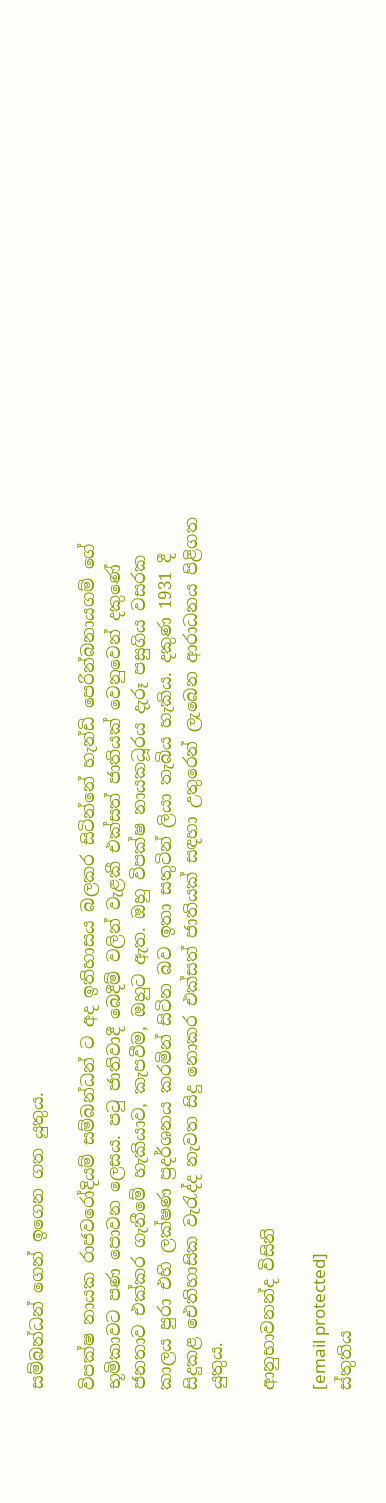සම්බන්ධන් ගෙන් ඉගෙන ගත යුතුය.

විපක්ෂ නායක රාජවරෝදියම් සම්බන්ධන් ට අද ඉතිහාසය බලකර සිටින්නේ හැන්ඩි පෙරින්බනායගම් ගේ භූමිකාවට පණ පොවන ලෙසය. පටු ජාතිවාදී බෙදීම් වලින් වැළකී එක්සත් ජාතියක් වෙනුවෙන් දකුණේ ජනතාව එක්කර ගැනීමේ හැකියාව, කැපවීම, ඔහුට ඇත. ඔහු විපක්ෂ නායකධූරය දැරූ පසුගිය වසරක කාලය පුරා එහි ලක්ෂණ ප්‍රදර්ශනය කරමින් සිටින බව ඉතා සතුටින් ලියා තැබිය හැකිය. දකුණ 1931 දී සිදුකළ ඓතිහාසික වැරැද්ද නැවත සිදු නොකර එක්සත් ජාතියක් සඳහා උතුරෙන් ලැබෙන ආරාධනය පිළිගත යුතුය.

ආනුභාවනන්ද විසිනි

[email protected]
ස්තුතිය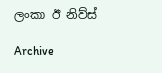ලංකා ඊ නිව්ස්

Archive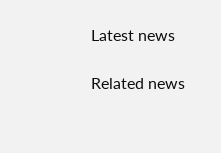Latest news

Related news